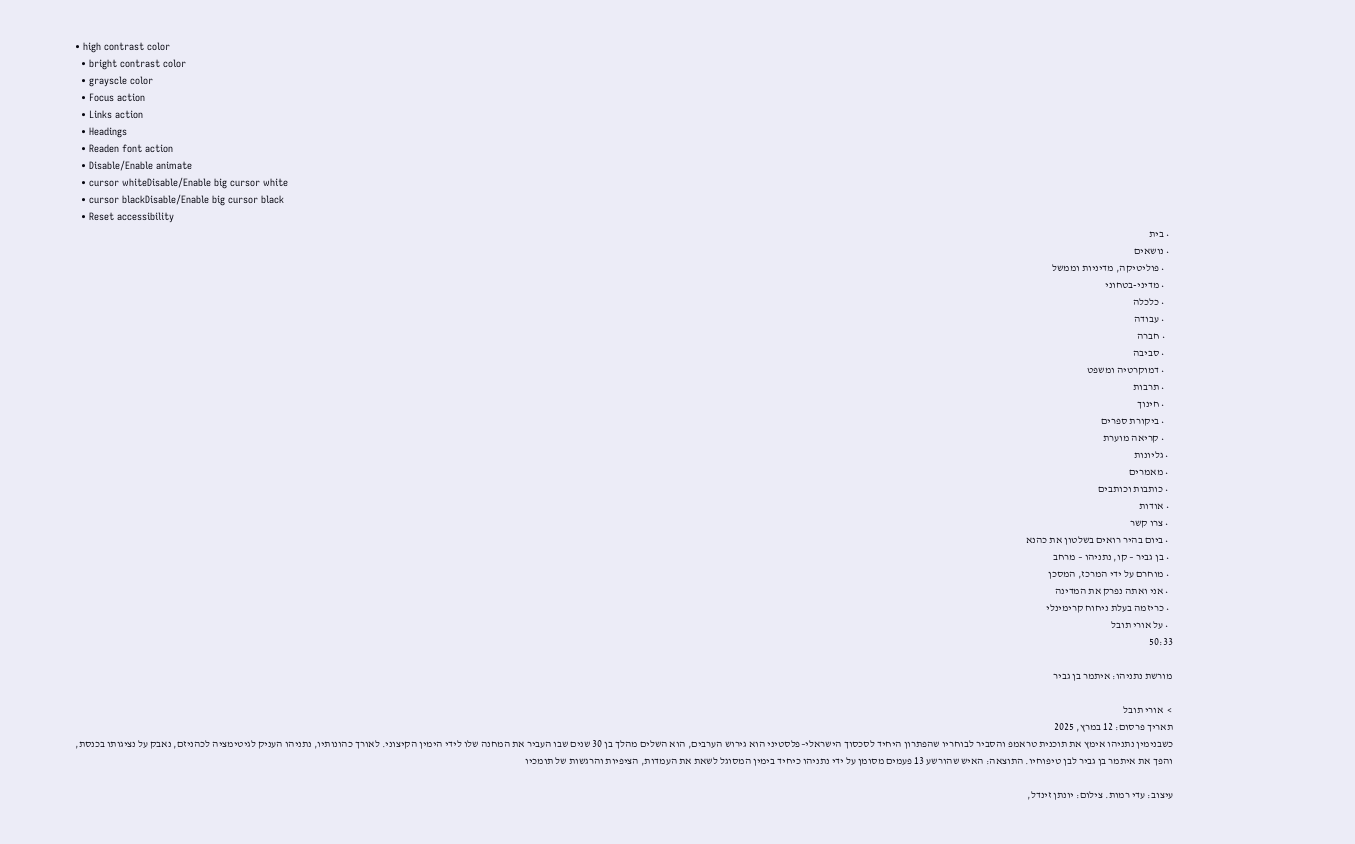• high contrast color
  • bright contrast color
  • grayscle color
  • Focus action
  • Links action
  • Headings
  • Readen font action
  • Disable/Enable animate
  • cursor whiteDisable/Enable big cursor white
  • cursor blackDisable/Enable big cursor black
  • Reset accessibility
  • בית
  • נושאים
    • פוליטיקה, מדיניות וממשל
    • מדיני-בטחוני
    • כלכלה
    • עבודה
    • חברה
    • סביבה
    • דמוקרטיה ומשפט
    • תרבות
    • חינוך
    • ביקורת ספרים
    • קריאה מוערת
  • גליונות
  • מאמרים
  • כותבות וכותבים
  • אודות
  • צרו קשר
  • ביום בהיר רואים בשלטון את כהנא
  • בן גביר – קו, נתניהו – מרחב
  • מוחרם על ידי המרכז, המסכן
  • אני ואתה נפרק את המדינה
  • כריזמה בעלת ניחוח קרימינלי
  • על אורי תובל
50:33

מורשת נתניהו: איתמר בן גביר

>  אורי תובל
תאריך פרסום: 12 במרץ, 2025
כשבנימין נתניהו אימץ את תוכנית טראמפ והסביר לבוחריו שהפתרון היחיד לסכסוך הישראלי–פלסטיני הוא גירוש הערבים, הוא השלים מהלך בן 30 שנים שבו העביר את המחנה שלו לידי הימין הקיצוני. לאורך כהונותיו, נתניהו העניק לגיטימציה לכהניזם, נאבק על נציגותו בכנסת, והפך את איתמר בן גביר לבן טיפוחיו. התוצאה: האיש שהורשע 13 פעמים מסומן על ידי נתניהו כיחיד בימין המסוגל לשאת את העמדות, הציפיות והרגשות של תומכיו

עיצוב: עדי רמות. צילום: יונתן זינדל,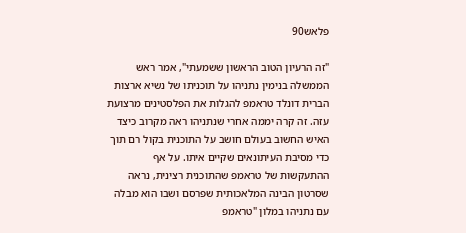פלאש90

"זה הרעיון הטוב הראשון ששמעתי", אמר ראש הממשלה בנימין נתניהו על תוכניתו של נשיא ארצות הברית דונלד טראמפ להגלות את הפלסטינים מרצועת עזה. זה קרה יממה אחרי שנתניהו ראה מקרוב כיצד האיש החשוב בעולם חושב על התוכנית בקול רם תוך כדי מסיבת העיתונאים שקיים איתו. על אף ההתעקשות של טראמפ שהתוכנית רצינית, נראה שסרטון הבינה המלאכותית שפרסם ושבו הוא מבלה עם נתניהו במלון "טראמפ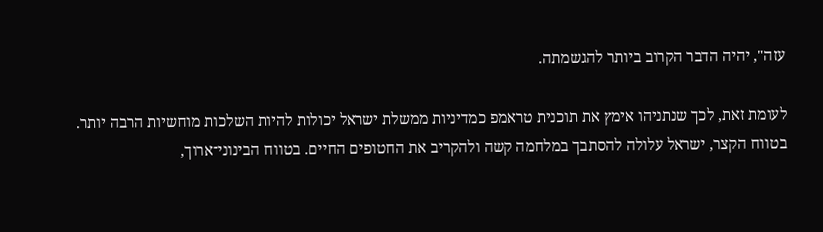עזה", יהיה הדבר הקרוב ביותר להגשמתה.

לעומת זאת, לכך שנתניהו אימץ את תוכנית טראמפ כמדיניות ממשלת ישראל יכולות להיות השלכות מוחשיות הרבה יותר. בטווח הקצר, ישראל עלולה להסתבך במלחמה קשה ולהקריב את החטופים החיים. בטווח הבינוני־ארוך,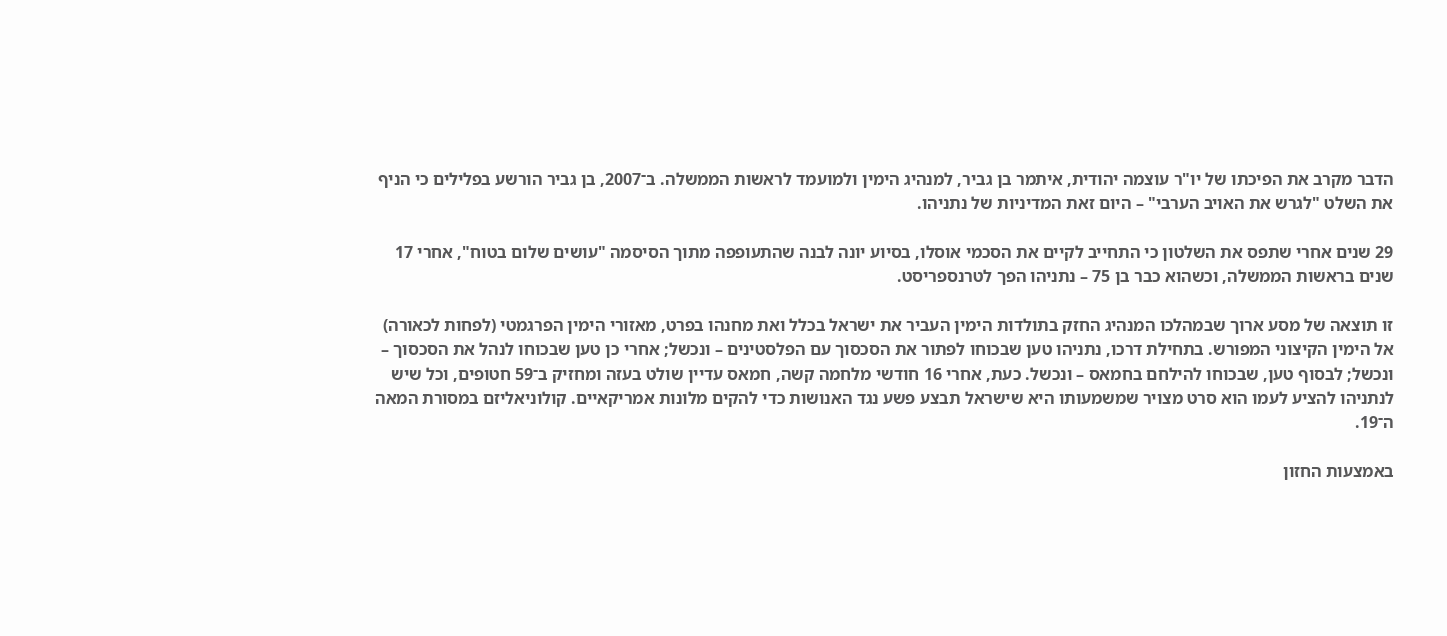הדבר מקרב את הפיכתו של יו"ר עוצמה יהודית, איתמר בן גביר, למנהיג הימין ולמועמד לראשות הממשלה. ב־2007, בן גביר הורשע בפלילים כי הניף את השלט "לגרש את האויב הערבי" – היום זאת המדיניות של נתניהו.

29 שנים אחרי שתפס את השלטון כי התחייב לקיים את הסכמי אוסלו, בסיוע יונה לבנה שהתעופפה מתוך הסיסמה "עושים שלום בטוח", אחרי 17 שנים בראשות הממשלה, וכשהוא כבר בן 75 – נתניהו הפך לטרנספריסט.

זו תוצאה של מסע ארוך שבמהלכו המנהיג החזק בתולדות הימין העביר את ישראל בכלל ואת מחנהו בפרט, מאזורי הימין הפרגמטי (לפחות לכאורה) אל הימין הקיצוני המפורש. בתחילת דרכו, נתניהו טען שבכוחו לפתור את הסכסוך עם הפלסטינים – ונכשל; אחרי כן טען שבכוחו לנהל את הסכסוך – ונכשל; לבסוף טען, שבכוחו להילחם בחמאס – ונכשל. כעת, אחרי 16 חודשי מלחמה קשה, חמאס עדיין שולט בעזה ומחזיק ב־59 חטופים, וכל שיש לנתניהו להציע לעמו הוא סרט מצויר שמשמעותו היא שישראל תבצע פשע נגד האנושות כדי להקים מלונות אמריקאיים. קולוניאליזם במסורת המאה ה־19.

באמצעות החזון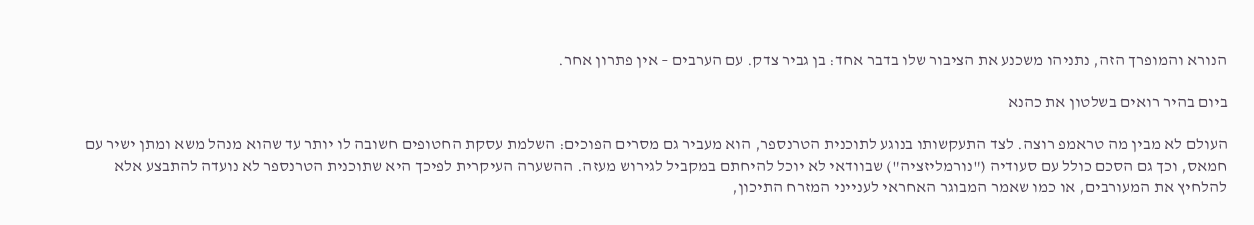הנורא והמופרך הזה, נתניהו משכנע את הציבור שלו בדבר אחד: בן גביר צדק. עם הערבים – אין פתרון אחר.

ביום בהיר רואים בשלטון את כהנא

העולם לא מבין מה טראמפ רוצה. לצד התעקשותו בנוגע לתוכנית הטרנספר, הוא מעביר גם מסרים הפוכים: השלמת עסקת החטופים חשובה לו יותר עד שהוא מנהל משא ומתן ישיר עם חמאס, וכך גם הסכם כולל עם סעודיה ("נורמליזציה") שבוודאי לא יוכל להיחתם במקביל לגירוש מעזה. ההשערה העיקרית לפיכך היא שתוכנית הטרנספר לא נועדה להתבצע אלא להלחיץ את המעורבים, או כמו שאמר המבוגר האחראי לענייני המזרח התיכון,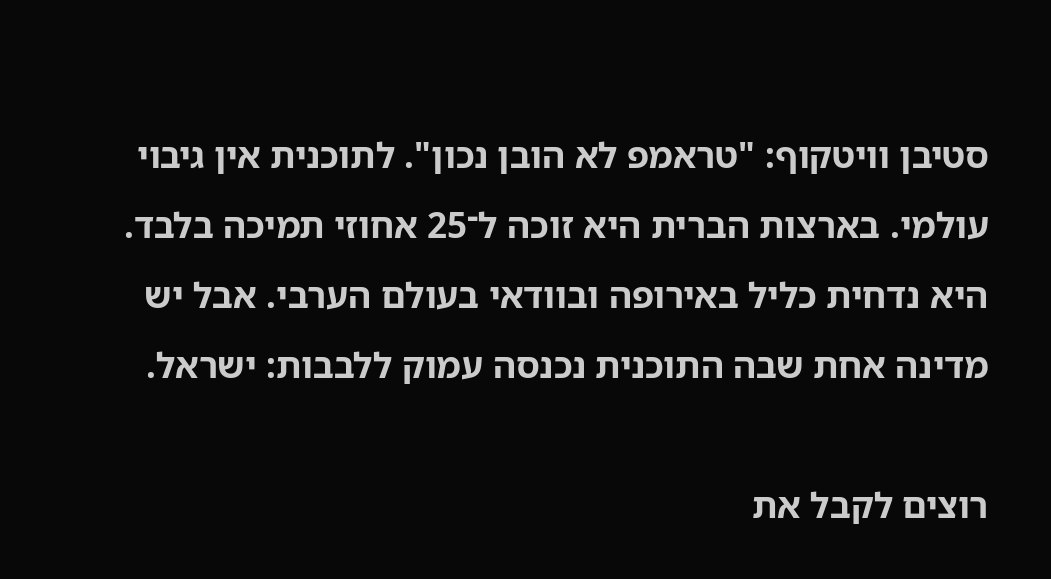סטיבן וויטקוף: "טראמפ לא הובן נכון". לתוכנית אין גיבוי עולמי. בארצות הברית היא זוכה ל־25 אחוזי תמיכה בלבד. היא נדחית כליל באירופה ובוודאי בעולם הערבי. אבל יש מדינה אחת שבה התוכנית נכנסה עמוק ללבבות: ישראל.

רוצים לקבל את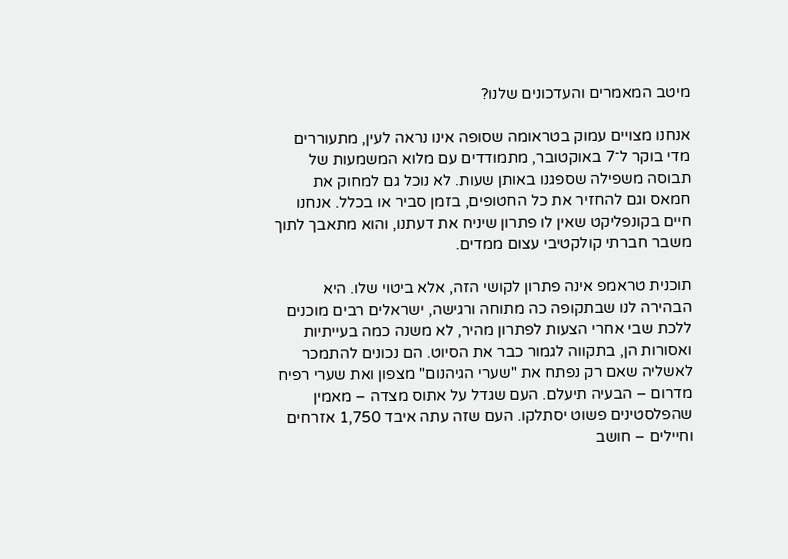מיטב המאמרים והעדכונים שלנו?

אנחנו מצויים עמוק בטראומה שסופה אינו נראה לעין, מתעוררים מדי בוקר ל־7 באוקטובר, מתמודדים עם מלוא המשמעות של תבוסה משפילה שספגנו באותן שעות. לא נוכל גם למחוק את חמאס וגם להחזיר את כל החטופים, בזמן סביר או בכלל. אנחנו חיים בקונפליקט שאין לו פתרון שיניח את דעתנו, והוא מתאבך לתוך משבר חברתי קולקטיבי עצום ממדים.

תוכנית טראמפ אינה פתרון לקושי הזה, אלא ביטוי שלו. היא הבהירה לנו שבתקופה כה מתוחה ורגישה, ישראלים רבים מוכנים ללכת שבי אחרי הצעות לפתרון מהיר, לא משנה כמה בעייתיות ואסורות הן, בתקווה לגמור כבר את הסיוט. הם נכונים להתמכר לאשליה שאם רק נפתח את "שערי הגיהנום" מצפון ואת שערי רפיח מדרום – הבעיה תיעלם. העם שגדל על אתוס מצדה – מאמין שהפלסטינים פשוט יסתלקו. העם שזה עתה איבד 1,750 אזרחים וחיילים – חושב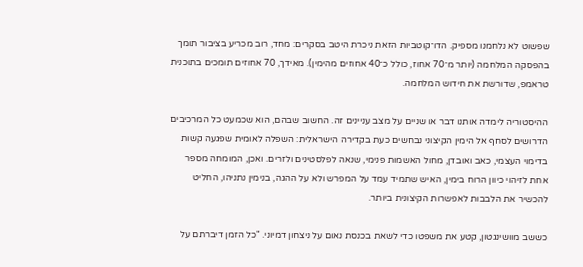שפשוט לא נלחמנו מספיק. הדו־קוטביות הזאת ניכרת היטב בסקרים: מחד, רוב מכריע בציבור תומך בהפסקה המלחמה (יותר מ־70 אחוז, כולל כ־40 אחוזים מהימין). מאידך, 70 אחוזים תומכים בתוכנית טראמפ, שדורשת את חידוש המלחמה.

ההיסטוריה לימדה אותנו דבר או שניים על מצב עניינים זה. החשוב שבהם, הוא שכמעט כל המרכיבים הדרושים לסחף אל הימין הקיצוני נבחשים כעת בקדירה הישראלית: השפלה לאומית שפגעה קשות בדימוי העצמי, כאב ואובדן, מחול האשמות פנימי, שנאה לפלסטינים ולזרים. ואכן, המומחה מספר אחת לזיהוי כיוון הרוח בימין, האיש שתמיד עמד על המפרש ולא על ההגה, בנימין נתניהו, החליט להכשיר את הלבבות לאפשרות הקיצונית ביותר.

כששב מוושינגטון, קטע את משפטו כדי לשאת בכנסת נאום על ניצחון דמיוני. "כל הזמן דיברתם על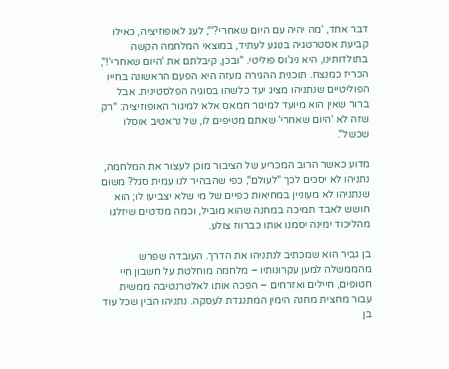דבר אחד, 'מה יהיה עם היום שאחרי?'", לעג לאופוזיציה, כאילו קביעת אסטרטגיה בנוגע לעתיד, במוצאי המלחמה הקשה בתולדותינו, היא ניג'וס פוליטי. "ובכן, קיבלתם את 'היום שאחרי'!", הכריז כמנצח. תוכנית ההגירה מעזה היא הפעם הראשונה בחייו הפוליטיים שנתניהו מציג יעד כלשהו בסוגיה הפלסטינית. אבל ברור שאין הוא מיועד למיגור חמאס אלא למיגור האופוזיציה: "רק שזה לא 'היום שאחרי' שאתם מטיפים לו, של נראטיב אוסלו שכשל".

מדוע כאשר הרוב המכריע של הציבור מוכן לעצור את המלחמה, נתניהו לא יסכים לכך "לעולם", כפי שהבהיר לנו עמית סגל? משום שנתניהו לא מעוניין במחיאות כפיים של מי שלא יצביעו לו; הוא חושש לאבד תמיכה במחנה שהוא מוביל, וכמה מנדטים שיזלגו מהליכוד ימינה יסמנו אותו כברווז צולע.

בן גביר הוא שמכתיב לנתניהו את הדרך. העובדה שפרש מהממשלה למען עקרונותיו – מלחמה מוחלטת על חשבון חיי חטופים, חיילים ואזרחים – הפכה אותו לאלטרנטיבה ממשית עבור מחצית מחנה הימין המתנגדת לעסקה. נתניהו הבין שכל עוד בן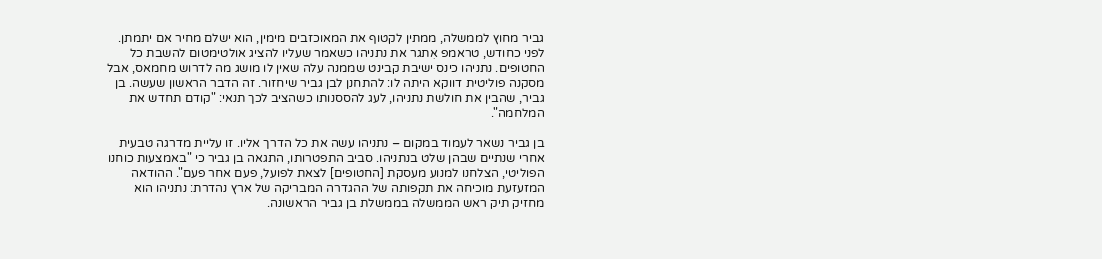גביר מחוץ לממשלה, ממתין לקטוף את המאוכזבים מימין, הוא ישלם מחיר אם יתמתן. לפני כחודש, טראמפ אִתגר את נתניהו כשאמר שעליו להציג אולטימטום להשבת כל החטופים. נתניהו כינס ישיבת קבינט שממנה עלה שאין לו מושג מה לדרוש מחמאס, אבל מסקנה פוליטית דווקא היתה לו: להתחנן לבן גביר שיחזור. זה הדבר הראשון שעשה. בן גביר, שהבין את חולשת נתניהו, לעג להססנותו כשהציב לכך תנאי: "קודם תחדש את המלחמה".

בן גביר נשאר לעמוד במקום – נתניהו עשה את כל הדרך אליו. זו עליית מדרגה טבעית אחרי שנתיים שבהן שלט בנתניהו. סביב התפטרותו, התגאה בן גביר כי "באמצעות כוחנו הפוליטי, הצלחנו למנוע מעסקת [החטופים] לצאת לפועל, פעם אחר פעם". ההודאה המזעזעת מוכיחה את תקפותה של ההגדרה המבריקה של ארץ נהדרת: נתניהו הוא מחזיק תיק ראש הממשלה בממשלת בן גביר הראשונה.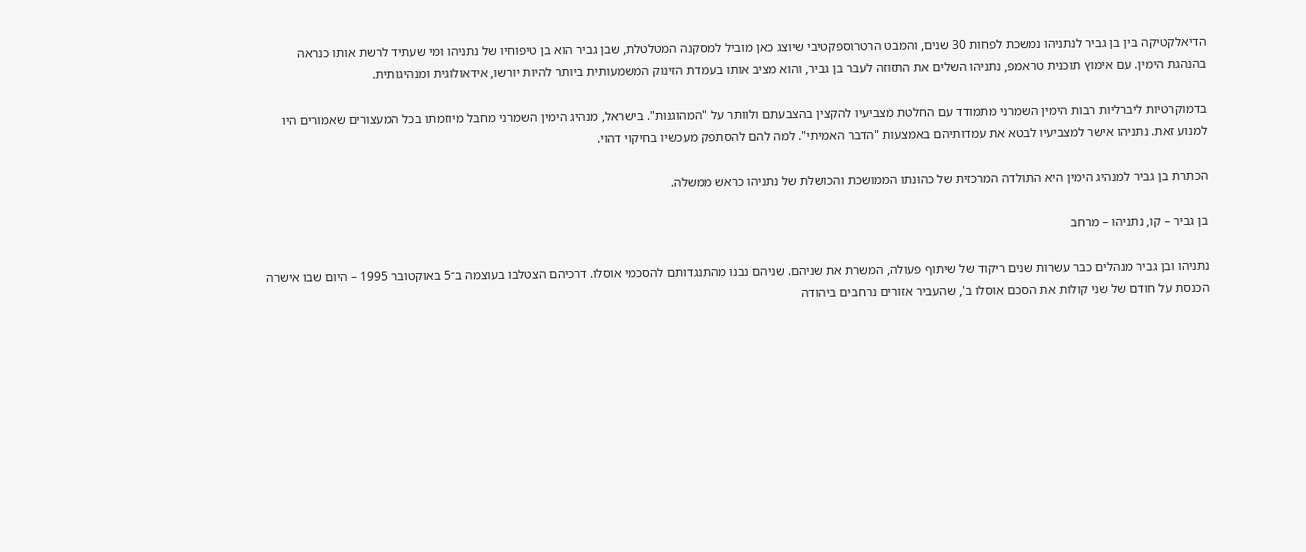הדיאלקטיקה בין בן גביר לנתניהו נמשכת לפחות 30 שנים, והמבט הרטרוספקטיבי שיוצג כאן מוביל למסקנה המטלטלת, שבן גביר הוא בן טיפוחיו של נתניהו ומי שעתיד לרשת אותו כנראה בהנהגת הימין. עם אימוץ תוכנית טראמפ, נתניהו השלים את התזוזה לעבר בן גביר, והוא מציב אותו בעמדת הזינוק המשמעותית ביותר להיות יורשו, אידאולוגית ומנהיגותית.

בדמוקרטיות ליברליות רבות הימין השמרני מתמודד עם החלטת מצביעיו להקצין בהצבעתם ולוותר על "המהוגנות". בישראל, מנהיג הימין השמרני מחבל מיוזמתו בכל המעצורים שאמורים היו למנוע זאת. נתניהו אישר למצביעיו לבטא את עמדותיהם באמצעות "הדבר האמיתי". למה להם להסתפק מעכשיו בחיקוי דהוי.

הכתרת בן גביר למנהיג הימין היא התולדה המרכזית של כהונתו הממושכת והכושלת של נתניהו כראש ממשלה.

בן גביר – קו, נתניהו – מרחב

נתניהו ובן גביר מנהלים כבר עשרות שנים ריקוד של שיתוף פעולה, המשרת את שניהם. שניהם נבנו מהתנגדותם להסכמי אוסלו. דרכיהם הצטלבו בעוצמה ב־5 באוקטובר 1995 – היום שבו אישרה הכנסת על חודם של שני קולות את הסכם אוסלו ב', שהעביר אזורים נרחבים ביהודה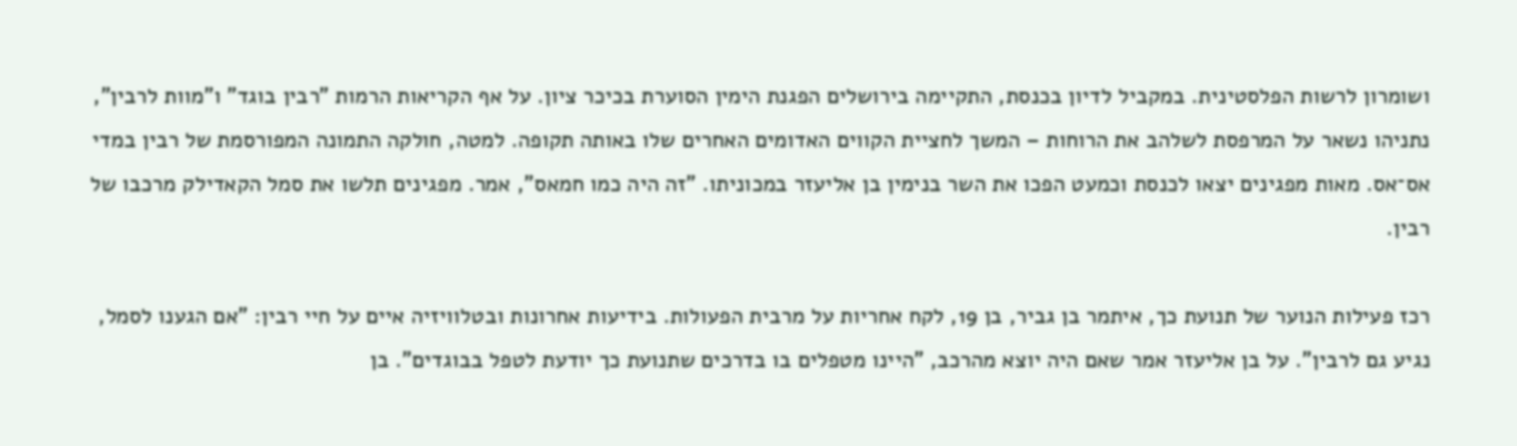ושומרון לרשות הפלסטינית. במקביל לדיון בכנסת, התקיימה בירושלים הפגנת הימין הסוערת בכיכר ציון. על אף הקריאות הרמות "רבין בוגד" ו"מוות לרבין", נתניהו נשאר על המרפסת לשלהב את הרוחות – המשך לחציית הקווים האדומים האחרים שלו באותה תקופה. למטה, חולקה התמונה המפורסמת של רבין במדי אס־אס. מאות מפגינים יצאו לכנסת וכמעט הפכו את השר בנימין בן אליעזר במכוניתו. "זה היה כמו חמאס", אמר. מפגינים תלשו את סמל הקאדילק מרכבו של רבין.

רכז פעילות הנוער של תנועת כך, איתמר בן גביר, בן 19, לקח אחריות על מרבית הפעולות. בידיעות אחרונות ובטלוויזיה איים על חיי רבין: "אם הגענו לסמל, נגיע גם לרבין". על בן אליעזר אמר שאם היה יוצא מהרכב, "היינו מטפלים בו בדרכים שתנועת כך יודעת לטפל בבוגדים". בן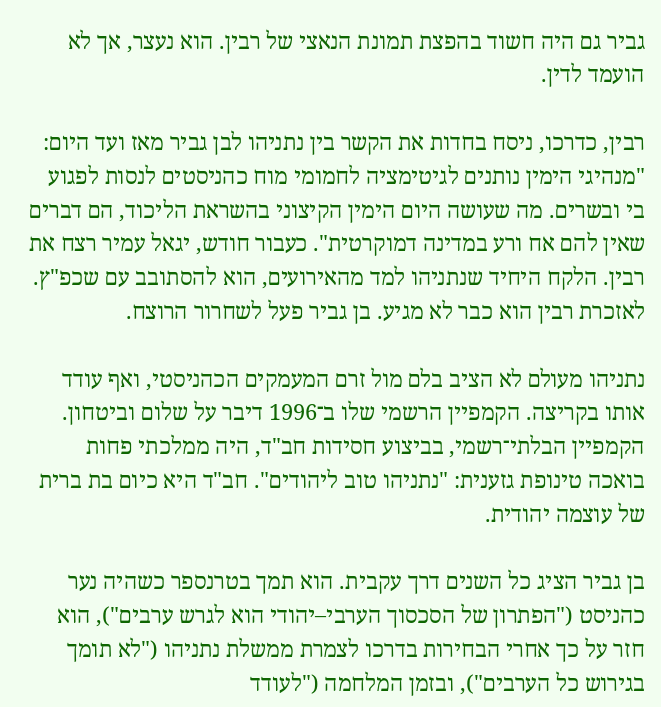גביר גם היה חשוד בהפצת תמונת הנאצי של רבין. הוא נעצר, אך לא הועמד לדין.

רבין, כדרכו, ניסח בחדות את הקשר בין נתניהו לבן גביר מאז ועד היום: "מנהיגי הימין נותנים לגיטימציה לחמומי מוח כהניסטים לנסות לפגוע בי ובשרים. מה שעושה היום הימין הקיצוני בהשראת הליכוד, הם דברים שאין להם אח ורע במדינה דמוקרטית". כעבור חודש, יגאל עמיר רצח את רבין. הלקח היחיד שנתניהו למד מהאירועים, הוא להסתובב עם שכפ"ץ. לאזכרת רבין הוא כבר לא מגיע. בן גביר פעל לשחרור הרוצח.

נתניהו מעולם לא הציב בלם מול זרם המעמקים הכהניסטי, ואף עודד אותו בקריצה. הקמפיין הרשמי שלו ב־1996 דיבר על שלום וביטחון. הקמפיין הבלתי־רשמי, בביצוע חסידות חב"ד, היה ממלכתי פחות בואכה טינופת גזענית: "נתניהו טוב ליהודים". חב"ד היא כיום בת ברית של עוצמה יהודית.

בן גביר הציג כל השנים דרך עקבית. הוא תמך בטרנספר כשהיה נער כהניסט ("הפתרון של הסכסוך הערבי–יהודי הוא לגרש ערבים"), הוא חזר על כך אחרי הבחירות בדרכו לצמרת ממשלת נתניהו ("לא תומך בגירוש כל הערבים"), ובזמן המלחמה ("לעודד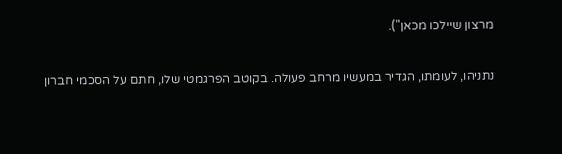מרצון שיילכו מכאן").

נתניהו, לעומתו, הגדיר במעשיו מרחב פעולה. בקוטב הפרגמטי שלו, חתם על הסכמי חברון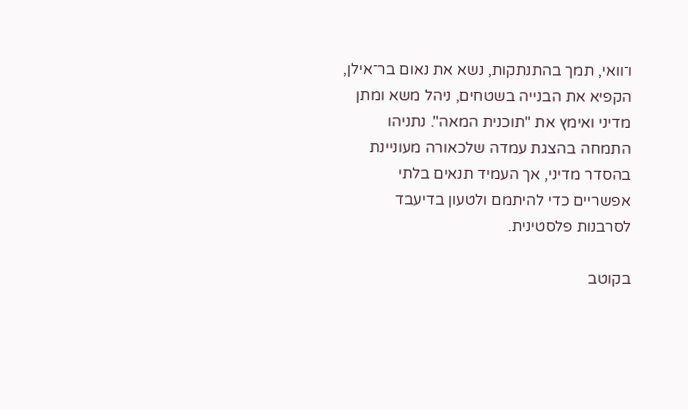ו־וואי, תמך בהתנתקות, נשא את נאום בר־אילן, הקפיא את הבנייה בשטחים, ניהל משא ומתן מדיני ואימץ את "תוכנית המאה". נתניהו התמחה בהצגת עמדה שלכאורה מעוניינת בהסדר מדיני, אך העמיד תנאים בלתי אפשריים כדי להיתמם ולטעון בדיעבד לסרבנות פלסטינית.

בקוטב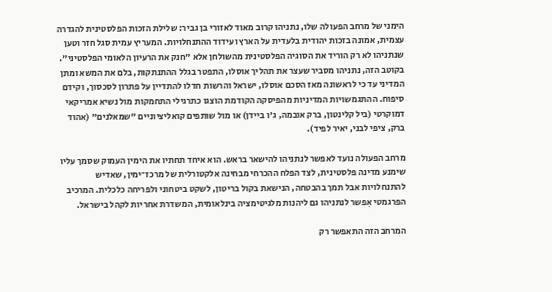הימני של מרחב הפעולה שלו, נתניהו קרוב מאוד לאזורי בן גביר: שלילת הזכות הפלסטינית להגדרה עצמית, אמונה בזכות יהודית בלעדית על הארץ ועידוד ההתנחלויות. המעריץ עמית סגל חזר וטען שנתניהו לא רק הוריד את הסוגיה הפלסטינית מהשולחן אלא "חנק את הרעיון הלאומי הפלסטיני". בקוטב הזה, נתניהו מסביר שעצר את תהליך אוסלו, התפטר בגלל ההתנתקות, בלם את המשא ומתן המדיני עד כי לראשונה מאז הסכם אוסלו, ישראל והרשות חדלו להתדיין על פתרון לסכסוך, וקידם סיפוח. ההתגמשויות המדיניות מהפיסקה הקודמת הוצגו כתרגילי התחמקות מול נשיא אמריקאי דמוקרטי (ביל קלינטון, ברק אובמה, ג'ו ביידן) או מול שותפים קואליציוניים "שמאלנים" (אהוד ברק, ציפי לבני, יאיר לפיד).

מרחב הפעולה נועד לאפשר לנתניהו להישאר בראש. הוא איחד תחתיו את הימין העמוק שסמך עליו שימנע מדינה פלסטינית, לצד הפלח ההכרחי מבחינה אלקטורלית של מרכז־ימין, שאדיש להתנחלויות אבל תמך בהבטחה, הנישאת בקול בריטון, לשקט ביטחוני ולפריחה כלכלית. המרכיב הפרגמטי אִפשר לנתניהו גם ליהנות מלגיטימציה בינלאומית, המשדרת אחריות לקהל בישראל.

המרחב הזה התאפשר רק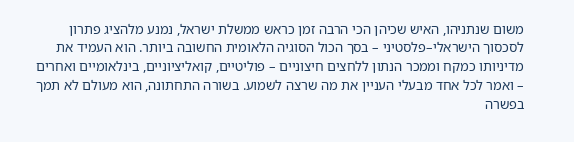משום שנתניהו, האיש שכיהן הכי הרבה זמן כראש ממשלת ישראל, נמנע מלהציג פתרון לסכסוך הישראלי–פלסטיני – בסך הכול הסוגיה הלאומית החשובה ביותר. הוא העמיד את מדיניותו כמקח וממכר הנתון ללחצים חיצוניים – פוליטיים, קואליציוניים, בינלאומיים ואחרים – ואמר לכל אחד מבעלי העניין את מה שרצה לשמוע. בשורה התחתונה, הוא מעולם לא תמך בפשרה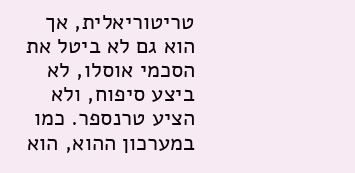טריטוריאלית, אך הוא גם לא ביטל את הסכמי אוסלו, לא ביצע סיפוח, ולא הציע טרנספר. כמו במערכון ההוא, הוא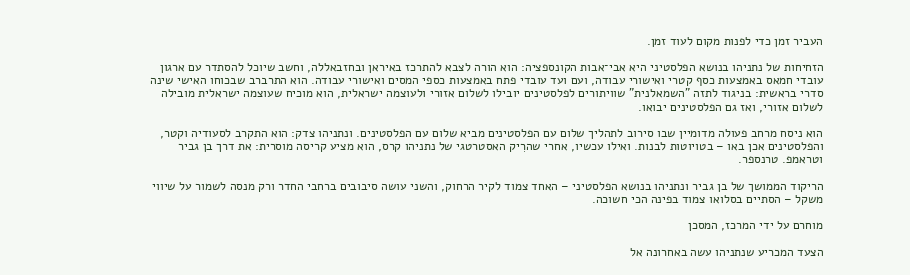העביר זמן כדי לפנות מקום לעוד זמן.

הזחיחות של נתניהו בנושא הפלסטיני היא אבי־אבות הקונספציה: הוא הורה לצבא להתרכז באיראן ובחזבאללה, וחשב שיוכל להסתדר עם ארגון עובדי חמאס באמצעות כסף קטרי ואישורי עבודה, ועם ועד עובדי פתח באמצעות כספי המסים ואישורי עבודה. הוא התרברב שבכוחו האישי שינה סדרי בראשית: בניגוד לתזה "השמאלנית" שוויתורים לפלסטינים יובילו לשלום אזורי ולעוצמה ישראלית, הוא מוכיח שעוצמה ישראלית מובילה לשלום אזורי, ואז גם הפלסטינים יבואו.

הוא ניסח מרחב פעולה מדומיין שבו סירוב לתהליך שלום עם הפלסטינים מביא שלום עם הפלסטינים. ונתניהו צדק: הוא התקרב לסעודיה וקטר, והפלסטינים אכן באו – בטויוטות לבנות. ואילו עכשיו, אחרי שהרִיק האסטרטגי של נתניהו קרס, הוא מציע קריסה מוסרית: את דרך בן גביר וטראמפ. טרנספר.

הריקוד הממושך של בן גביר ונתניהו בנושא הפלסטיני – האחד צמוד לקיר הרחוק, והשני עושה סיבובים ברחבי החדר ורק מנסה לשמור על שיווי משקל – הסתיים בסלואו צמוד בפינה הכי חשוכה.

מוחרם על ידי המרכז, המסכן

הצעד המכריע שנתניהו עשה באחרונה אל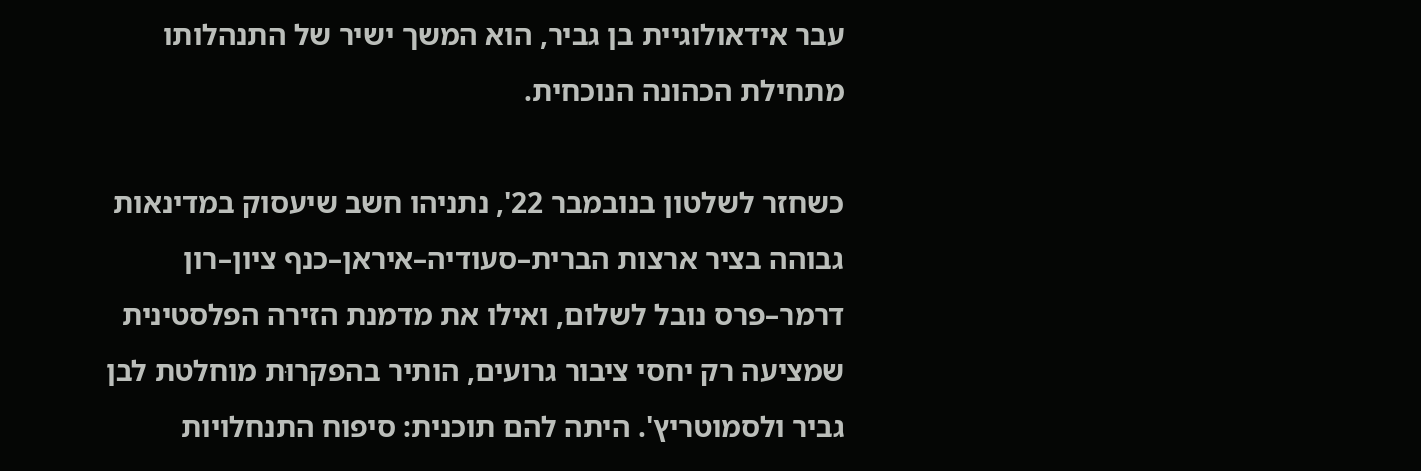עבר אידאולוגיית בן גביר, הוא המשך ישיר של התנהלותו מתחילת הכהונה הנוכחית.

כשחזר לשלטון בנובמבר 22', נתניהו חשב שיעסוק במדינאות גבוהה בציר ארצות הברית–סעודיה–איראן–כנף ציון–רון דרמר–פרס נובל לשלום, ואילו את מדמנת הזירה הפלסטינית שמציעה רק יחסי ציבור גרועים, הותיר בהפקרוּת מוחלטת לבן גביר ולסמוטריץ'. היתה להם תוכנית: סיפוח התנחלויות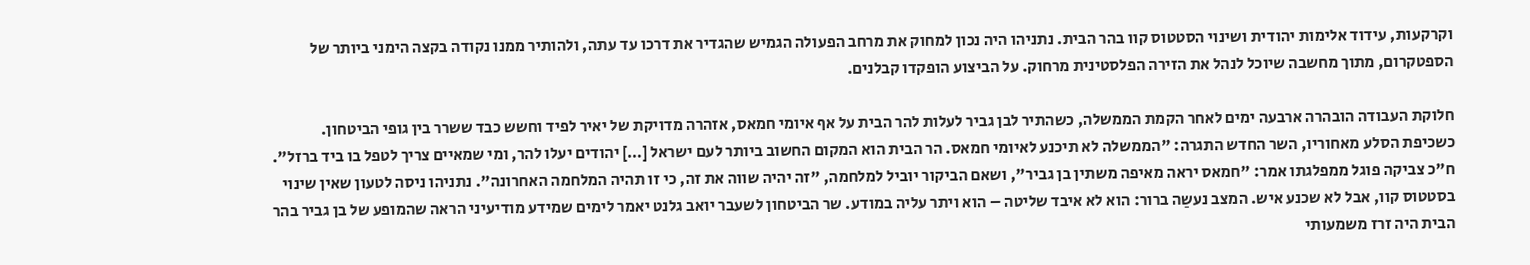וקרקעות, עידוד אלימות יהודית ושינוי הסטטוס קוו בהר הבית. נתניהו היה נכון למחוק את מרחב הפעולה הגמיש שהגדיר את דרכו עד עתה, ולהותיר ממנו נקודה בקצה הימני ביותר של הספטקרום, מתוך מחשבה שיוכל לנהל את הזירה הפלסטינית מרחוק. על הביצוע הופקדו קבלנים.

חלוקת העבודה הובהרה ארבעה ימים לאחר הקמת הממשלה, כשהתיר לבן גביר לעלות להר הבית על אף איומי חמאס, אזהרה מדויקת של יאיר לפיד וחשש כבד ששרר בין גופי הביטחון. כשכיפת הסלע מאחוריו, השר החדש התגרה: "הממשלה לא תיכנע לאיומי חמאס. הר הבית הוא המקום החשוב ביותר לעם ישראל […] יהודים יעלו להר, ומי שמאיים צריך לטפל בו ביד ברזל". ח"כ צביקה פוגל ממפלגתו אמר: "חמאס יראה מאיפה משתין בן גביר", ושאם הביקור יוביל למלחמה, "זה יהיה שווה את זה, כי זו תהיה המלחמה האחרונה". נתניהו ניסה לטעון שאין שינוי בסטטוס קוו, אבל לא שכנע איש. המצב נעשַה ברור: הוא לא איבד שליטה – הוא ויתר עליה במודע. שר הביטחון לשעבר יואב גלנט יאמר לימים שמידע מודיעיני הראה שהמופע של בן גביר בהר הבית היה זרז משמעותי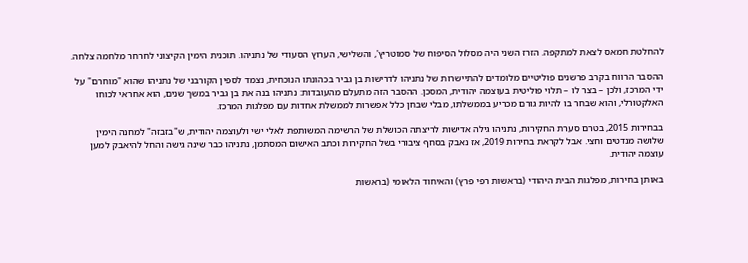להחלטת חמאס לצאת למתקפה. הזרז השני היה מסלול הסיפוח של סמוטריץ', והשלישי, הערוץ הסעודי של נתניהו. תוכנית הימין הקיצוני לחרחר מלחמה צלחה.

ההסבר הרווח בקרב פרשנים פוליטיים מלומדים להתיישרות של נתניהו לדרישות בן גביר בכהונתו הנוכחית, נצמד לספין הקורבני של נתניהו שהוא "מוחרם" על ידי המרכז, ולכן – בצר לו – תלוי פוליטית בעוצמה יהודית, המסכן. ההסבר הזה מתעלם מהעובדות: נתניהו בנה את בן גביר במשך שנים, הוא אחראי לכוחו האלקטורלי, והוא שבחר בו להיות גורם מכריע בממשלתו, מבלי שבחן כלל אפשרות לממשלת אחדות עם מפלגות המרכז.

בבחירות 2015, בטרם סערת החקירות, נתניהו גילה אדישות לריצתה הכושלת של הרשימה המשותפת לאלי ישי ולעוצמה יהודית, ש"בזבזה" למחנה הימין שלושה מנדטים וחצי. אבל לקראת בחירות 2019, אז נאבק בסחף ציבורי בשל החקירות וכתב האישום המסתמן, נתניהו כבר שינה גישה והחל להיאבק למען עוצמה יהודית.

באותן בחירות, מפלגות הבית היהודי (בראשות רפי פרץ) והאיחוד הלאומי (בראשות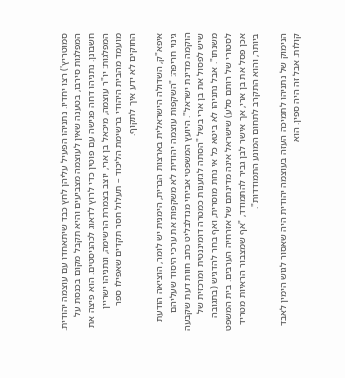סמוטריץ') רצו יחדיו. נתניהו הפעיל עליהן לחץ כבד שיתאחדו עם עוצמה יהודית. המפלגות סירבו, בטענה שאין לעוצמה מצביעים והיא תקבל מקום בכנסת על חשבונן. נתניהו דחה פגישה עם פוטין כדי לרוץ לדאוג לכהניסטים. הוא פיצה את המפלגות: יו"ר עוצמה, מיכאל בן ארי, יוצב בצמרת הרשימה, ונתניהו ישריין מועמד מהבית היהודי ברשימת הליכוד – תעלול חסר תקדים שאפילו ספר החוקים לא ידע איך לתקוף.

איפא"ק, השדולה הישראלית בארצות הברית, הימנית יש לומר, הוציאה הודעת גינוי חריפה: "השקפות עוצמה יהודית לא משקפות את ערכי היסוד שעליהם הוקמה מדינת ישראל". היועץ המשפטי אביחי מנדלבליט כתב חוות דעת שקבעה שיש לפסול את בן ארי בשל "הסתה לגזענות כמטרה דומיננטית ומרכזית של משנתו". אבל נתניהו לא ביטא כל אי נחת מוסרית, ואף בחר להדגיש (בתגובה לסטורי של רותם סלע) שישראל אינה מדינתם של אזרחיה הערבים. בית המשפט אכן פסל את בן ארי, אך אישר לבן גביר להתמודד, "אף שמצבור הראיות מטריד ביותר, והוא התקרב לתחום המונע התמודדות".

הנימוק של נתניהו לתמיכה העזה בעוצמה יהודית היה שאסור לגוש הימין לאבד קולות. אבל זה היה ספין. הוא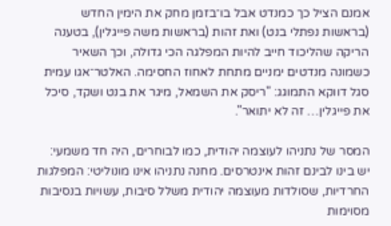אמנם הציל כך כמנדט אבל בו־בזמן מחק את הימין החדש (בראשות נפתלי בנט) ואת זהות (בראשות משה פייגלין), בטענה הריקה שהליכוד חייב להיות המפלגה הכי גדולה, וכך השאיר כשמונה מנדטים ימניים מתחת לאחוז החסימה. האלטר־אגו עמית סגל דווקא התמוגג: "ריסק את השמאל, מיגר את בנט ושקד, סיכל את פייגלין… זה לא יתואר".

המסר של נתניהו לעוצמה יהודית, כמו לבוחרים, היה חד משמעי: יש בינו לבינם זהות אינטרסים. מחנה נתניהו אינו מונוליטי: המפלגות החרדיות, שסולדות מעוצמה יהודית משלל סיבות, עשויות בנסיבות מסוימות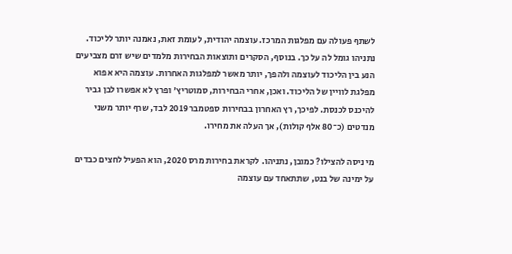לשתף פעולה עם מפלגות המרכז. עוצמה יהודית, לעומת זאת, נאמנה יותר לליכוד. נתניהו גומל לה על כך. בנוסף, הסקרים ותוצאות הבחירות מלמדים שיש זרם מצביעים הנע בין הליכוד לעוצמה ולהפך, יותר מאשר למפלגות האחרות. עוצמה היא אפוא מפלגת לוויין של הליכוד. ואכן, אחרי הבחירות, סמוטריץ' ופרץ לא אפשרו לבן גביר להיכנס לכנסת. לפיכך, רץ האחרון בבחירות ספטמבר 2019 לבד, שרף יותר משני מנדטים (כ־80 אלף קולות), אך העלה את מחירו.

מי ניסה להצילו? כמובן, נתניהו. לקראת בחירות מרס 2020, הוא הפעיל לחצים כבדים על ימינה של בנט, שתתאחד עם עוצמה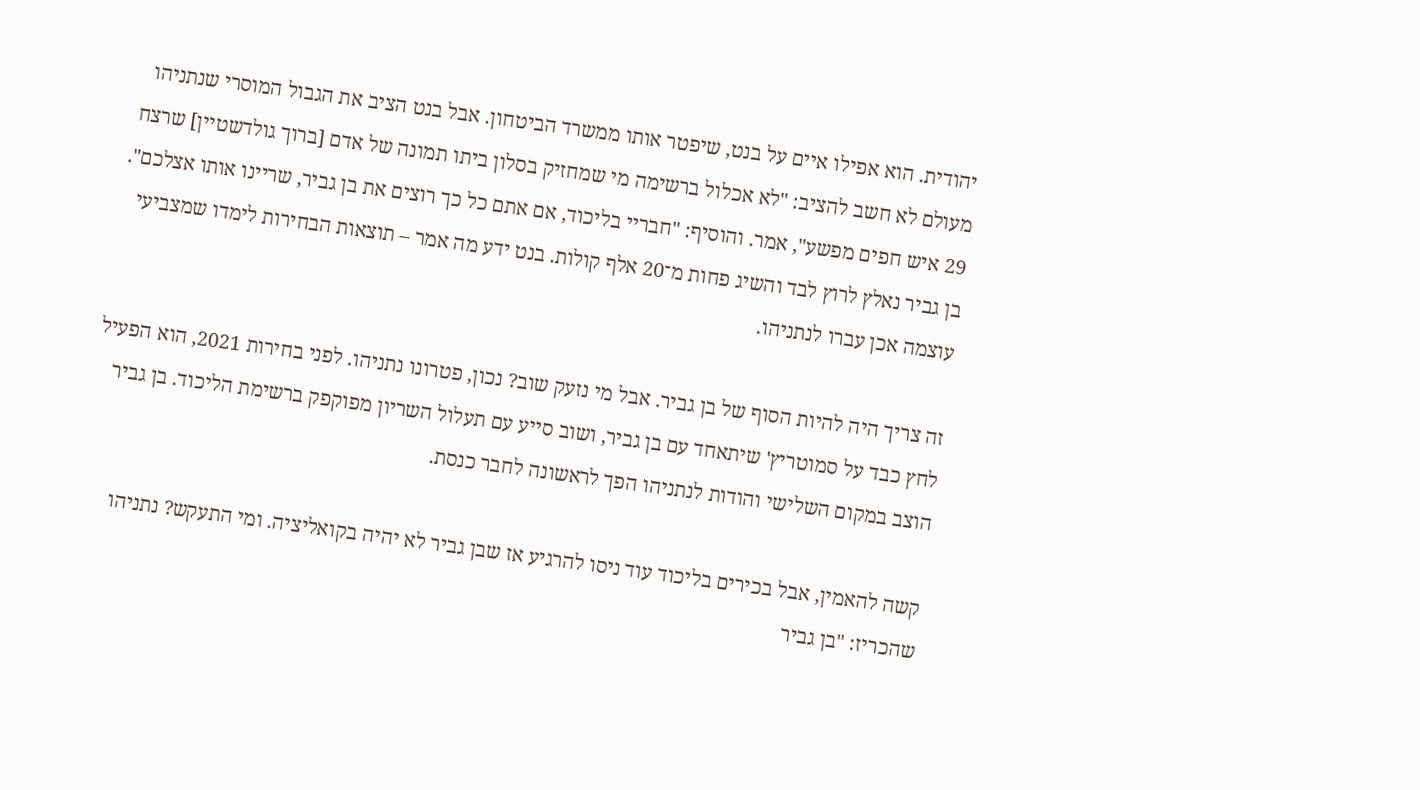יהודית. הוא אפילו איים על בנט, שיפטר אותו ממשרד הביטחון. אבל בנט הציב את הגבול המוסרי שנתניהו מעולם לא חשב להציב: "לא אכלול ברשימה מי שמחזיק בסלון ביתו תמונה של אדם [ברוך גולדשטיין] שרצח 29 איש חפים מפשע", אמר. והוסיף: "חבריי בליכוד, אם אתם כל כך רוצים את בן גביר, שריינו אותו אצלכם". בן גביר נאלץ לרוץ לבד והשיג פחות מ־20 אלף קולות. בנט ידע מה אמר – תוצאות הבחירות לימדו שמצביעי עוצמה אכן עברו לנתניהו.

זה צריך היה להיות הסוף של בן גביר. אבל מי נזעק שוב? נכון, פטרונו נתניהו. לפני בחירות 2021, הוא הפעיל לחץ כבד על סמוטריץ' שיתאחד עם בן גביר, ושוב סייע עם תעלול השריון מפוקפק ברשימת הליכוד. בן גביר הוצב במקום השלישי והודות לנתניהו הפך לראשונה לחבר כנסת.

קשה להאמין, אבל בכירים בליכוד עוד ניסו להרגיע אז שבן גביר לא יהיה בקואליציה. ומי התעקש? נתניהו שהכריז: "בן גביר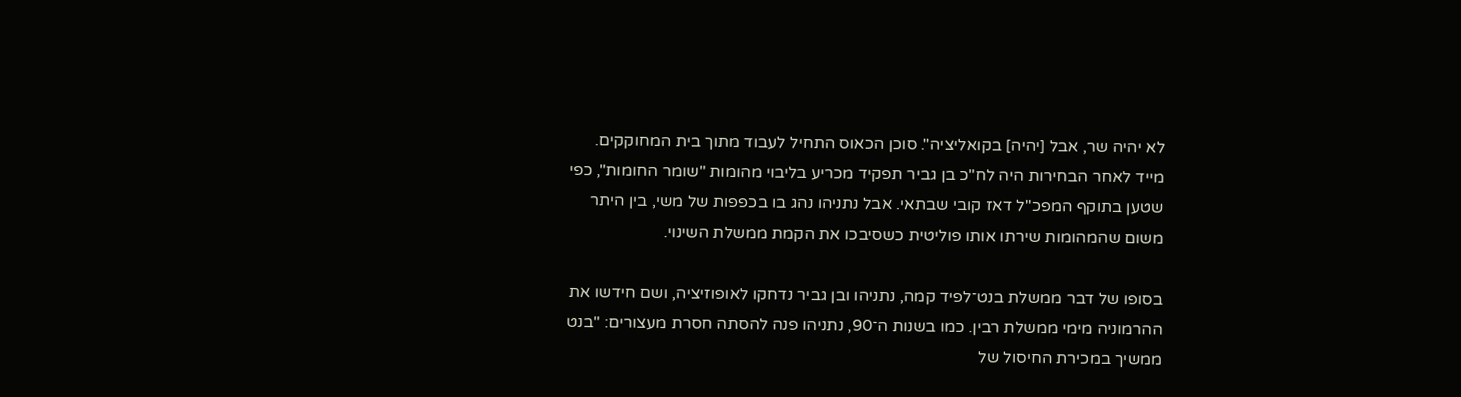לא יהיה שר, אבל [יהיה] בקואליציה". סוכן הכאוס התחיל לעבוד מתוך בית המחוקקים. מייד לאחר הבחירות היה לח"כ בן גביר תפקיד מכריע בליבוי מהומות "שומר החומות", כפי שטען בתוקף המפכ"ל דאז קובי שבתאי. אבל נתניהו נהג בו בכפפות של משי, בין היתר משום שהמהומות שירתו אותו פוליטית כשסיבכו את הקמת ממשלת השינוי.

בסופו של דבר ממשלת בנט־לפיד קמה, נתניהו ובן גביר נדחקו לאופוזיציה, ושם חידשו את ההרמוניה מימי ממשלת רבין. כמו בשנות ה־90, נתניהו פנה להסתה חסרת מעצורים: "בנט ממשיך במכירת החיסול של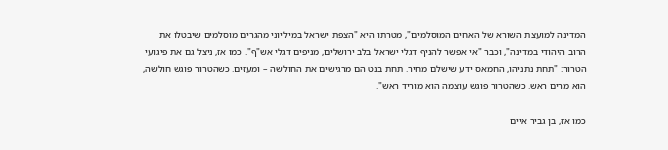המדינה למועצת השורא של האחים המוסלמים", מטרתו היא "הצפת ישראל במיליוני מהגרים מוסלמים שיבטלו את הרוב היהודי במדינה", וכבר "אי אפשר להניף דגלי ישראל בלב ירושלים, מניפים דגלי אש"ף". כמו אז, ניצל גם את פיגועי הטרור: "תחת נתניהו, החמאס ידע שישלם מחיר. תחת בנט הם מרגישים את החולשה – ומעזים. כשהטרור פוגש חולשה, הוא מרים ראש. כשהטרור פוגש עוצמה הוא מוריד ראש".

כמו אז, בן גביר איים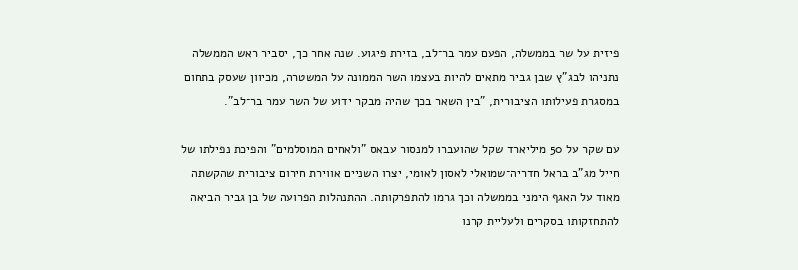פיזית על שר בממשלה, הפעם עמר בר־לב, בזירת פיגוע. שנה אחר כך, יסביר ראש הממשלה נתניהו לבג"ץ שבן גביר מתאים להיות בעצמו השר הממונה על המשטרה, מכיוון שעסק בתחום במסגרת פעילותו הציבורית, "בין השאר בכך שהיה מבקר ידוע של השר עמר בר־לב".

עם שקר על 50 מיליארד שקל שהועברו למנסור עבאס "ולאחים המוסלמים" והפיכת נפילתו של חייל מג"ב בראל חדריה־שמואלי לאסון לאומי, יצרו השניים אווירת חירום ציבורית שהקשתה מאוד על האגף הימני בממשלה וכך גרמו להתפרקותה. ההתנהלות הפרועה של בן גביר הביאה להתחזקותו בסקרים ולעליית קרנו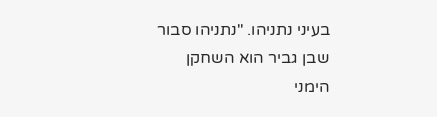בעיני נתניהו. "נתניהו סבור שבן גביר הוא השחקן הימני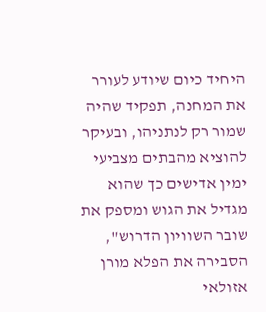היחיד כיום שיודע לעורר את המחנה, תפקיד שהיה שמור רק לנתניהו, ובעיקר להוציא מהבתים מצביעי ימין אדישים כך שהוא מגדיל את הגוש ומספק את שובר השוויון הדרוש", הסבירה את הפלא מורן אזולאי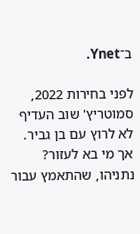ב־Ynet.

לפני בחירות 2022, סמוטריץ' שוב העדיף לא לרוץ עם בן גביר. אך מי בא לעזור? נתניהו, שהתאמץ עבור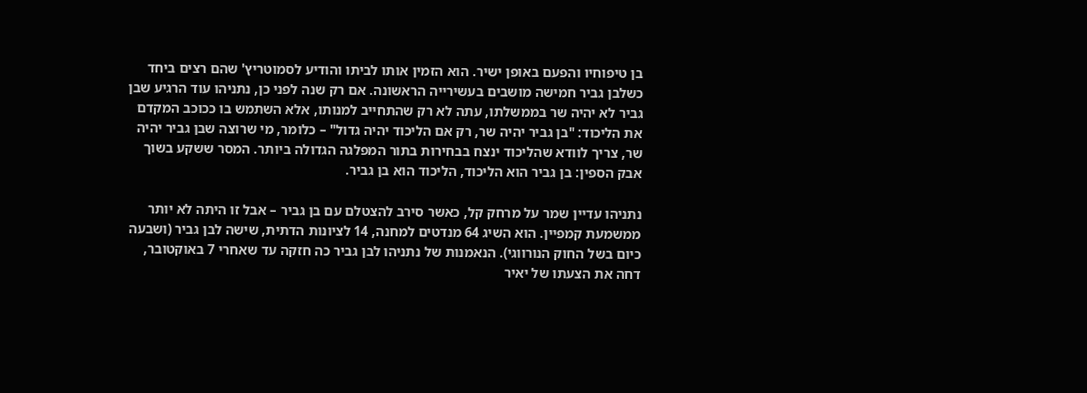בן טיפוחיו והפעם באופן ישיר. הוא הזמין אותו לביתו והודיע לסמוטריץ' שהם רצים ביחד כשלבן גביר חמישה מושבים בעשירייה הראשונה. אם רק שנה לפני כן, נתניהו עוד הרגיע שבן גביר לא יהיה שר בממשלתו, עתה לא רק שהתחייב למנותו, אלא השתמש בו ככוכב המקדם את הליכוד: "בן גביר יהיה שר, רק אם הליכוד יהיה גדול" – כלומר, מי שרוצה שבן גביר יהיה שר, צריך לוודא שהליכוד ינצח בבחירות בתור המפלגה הגדולה ביותר. המסר ששקע בשוך אבק הספין: בן גביר הוא הליכוד, הליכוד הוא בן גביר.

נתניהו עדיין שמר על מרחק קל, כאשר סירב להצטלם עם בן גביר – אבל זו היתה לא יותר ממשמעת קמפיין. הוא השיג 64 מנדטים למחנה, 14 לציונות הדתית, שישה לבן גביר (ושבעה כיום בשל החוק הנורווגי). הנאמנות של נתניהו לבן גביר כה חזקה עד שאחרי 7 באוקטובר, דחה את הצעתו של יאיר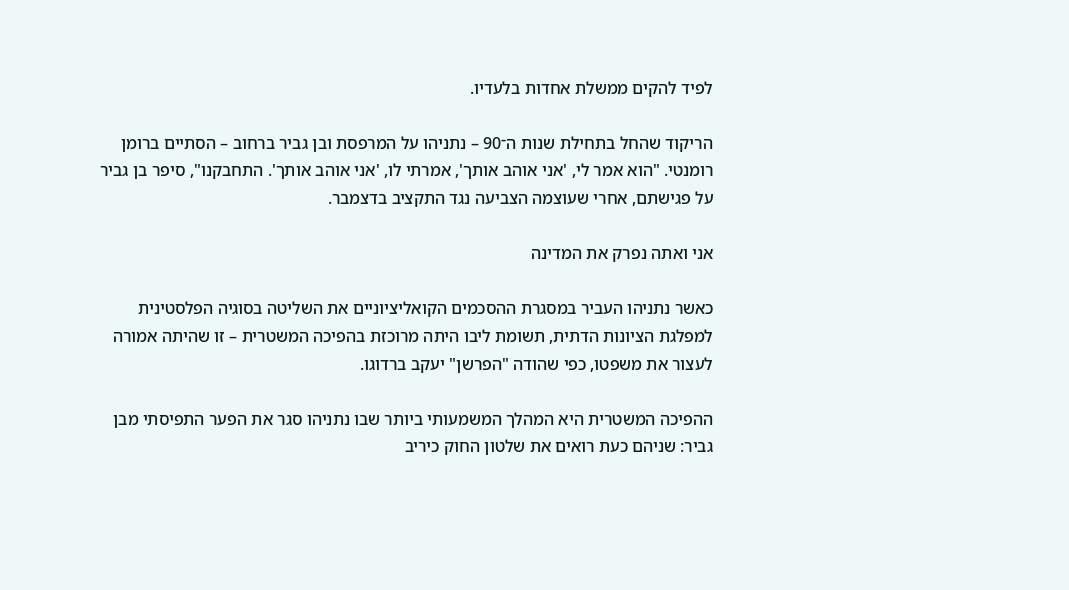לפיד להקים ממשלת אחדות בלעדיו.

הריקוד שהחל בתחילת שנות ה־90 – נתניהו על המרפסת ובן גביר ברחוב – הסתיים ברומן רומנטי. "הוא אמר לי, 'אני אוהב אותך', אמרתי לו, 'אני אוהב אותך'. התחבקנו", סיפר בן גביר על פגישתם, אחרי שעוצמה הצביעה נגד התקציב בדצמבר.

אני ואתה נפרק את המדינה

כאשר נתניהו העביר במסגרת ההסכמים הקואליציוניים את השליטה בסוגיה הפלסטינית למפלגת הציונות הדתית, תשומת ליבו היתה מרוכזת בהפיכה המשטרית – זו שהיתה אמורה לעצור את משפטו, כפי שהודה "הפרשן" יעקב ברדוגו.

ההפיכה המשטרית היא המהלך המשמעותי ביותר שבו נתניהו סגר את הפער התפיסתי מבן גביר: שניהם כעת רואים את שלטון החוק כיריב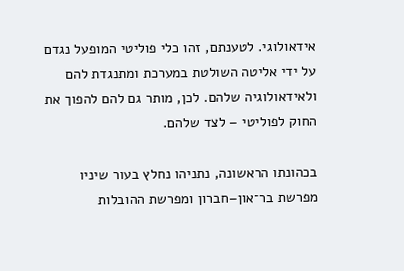אידאולוגי. לטענתם, זהו כלי פוליטי המופעל נגדם על ידי אליטה השולטת במערכת ומתנגדת להם ולאידאולוגיה שלהם. לכן, מותר גם להם להפוך את החוק לפוליטי – לצד שלהם.

בכהונתו הראשונה, נתניהו נחלץ בעור שיניו מפרשת בר־און–חברון ומפרשת ההובלות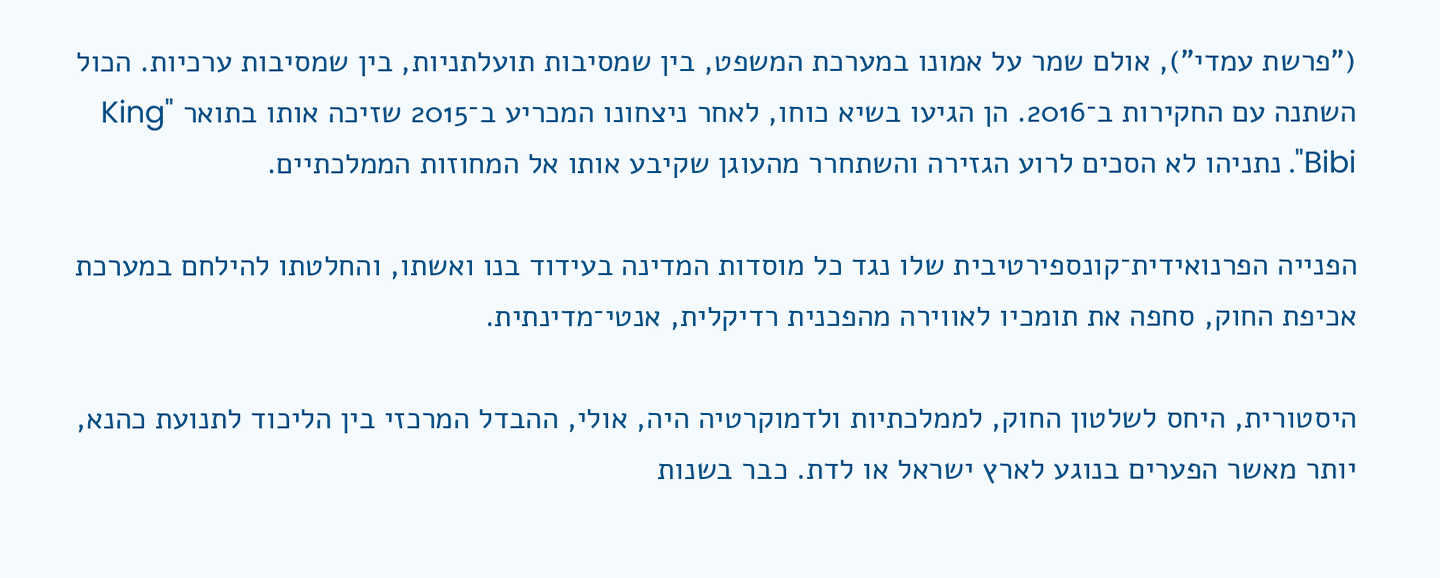("פרשת עמדי"), אולם שמר על אמונו במערכת המשפט, בין שמסיבות תועלתניות, בין שמסיבות ערכיות. הכול השתנה עם החקירות ב־2016. הן הגיעו בשיא כוחו, לאחר ניצחונו המכריע ב־2015 שזיכה אותו בתואר "King Bibi". נתניהו לא הסכים לרוע הגזירה והשתחרר מהעוגן שקיבע אותו אל המחוזות הממלכתיים.

הפנייה הפרנואידית־קונספירטיבית שלו נגד כל מוסדות המדינה בעידוד בנו ואשתו, והחלטתו להילחם במערכת אכיפת החוק, סחפה את תומכיו לאווירה מהפכנית רדיקלית, אנטי־מדינתית.

היסטורית, היחס לשלטון החוק, לממלכתיות ולדמוקרטיה היה, אולי, ההבדל המרכזי בין הליכוד לתנועת כהנא, יותר מאשר הפערים בנוגע לארץ ישראל או לדת. כבר בשנות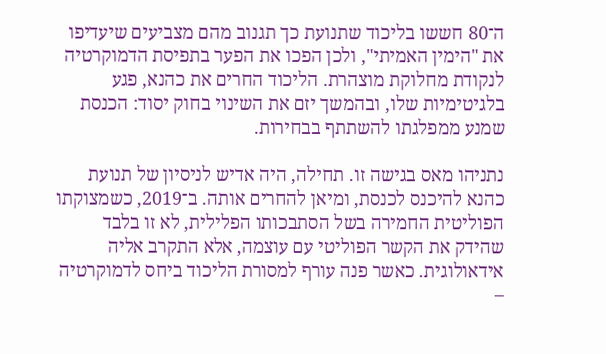ה־80 חששו בליכוד שתנועת כך תגנוב מהם מצביעים שיעדיפו את "הימין האמיתי", ולכן הפכו את הפער בתפיסת הדמוקרטיה לנקודת מחלוקת מוצהרת. הליכוד החרים את כהנא, פגע בלגיטימיות שלו, ובהמשך יזם את השינוי בחוק יסוד: הכנסת שמנע ממפלגתו להשתתף בבחירות.

נתניהו מאס בגישה זו. תחילה, היה אדיש לניסיון של תנועת כהנא להיכנס לכנסת, ומיאן להחרים אותה. ב־2019, כשמצוקתו הפוליטית החמירה בשל הסתבכותו הפלילית, לא זו בלבד שהידק את הקשר הפוליטי עם עוצמה, אלא התקרב אליה אידאולוגית. כאשר פנה עורף למסורת הליכוד ביחס לדמוקרטיה –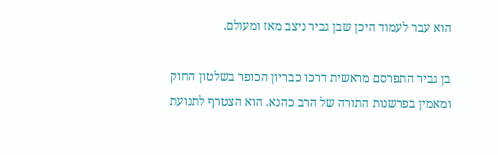הוא עבר לעמוד היכן שבן גביר ניצב מאז ומעולם.

בן גביר התפרסם מראשית דרכו כבריון הכופר בשלטון החוק ומאמין בפרשנות התורה של הרב כהנא. הוא הצטרף לתנועת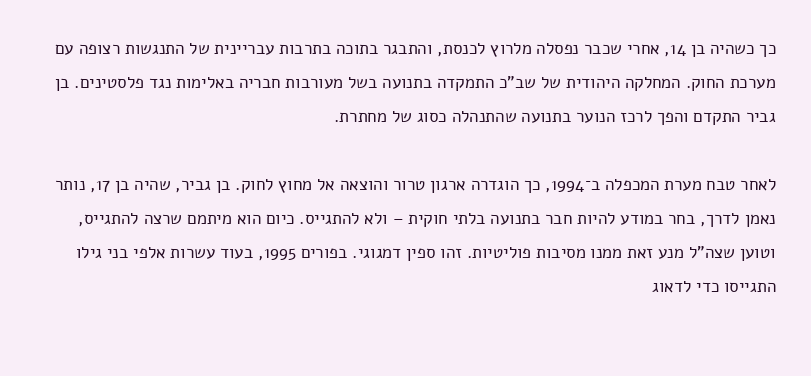כך כשהיה בן 14, אחרי שכבר נפסלה מלרוץ לכנסת, והתבגר בתוכה בתרבות עבריינית של התנגשות רצופה עם מערכת החוק. המחלקה היהודית של שב"כ התמקדה בתנועה בשל מעורבות חבריה באלימות נגד פלסטינים. בן גביר התקדם והפך לרכז הנוער בתנועה שהתנהלה כסוג של מחתרת.

לאחר טבח מערת המכפלה ב־1994, כך הוגדרה ארגון טרור והוצאה אל מחוץ לחוק. בן גביר, שהיה בן 17, נותר נאמן לדרך, בחר במודע להיות חבר בתנועה בלתי חוקית – ולא להתגייס. כיום הוא מיתמם שרצה להתגייס, וטוען שצה"ל מנע זאת ממנו מסיבות פוליטיות. זהו ספין דמגוגי. בפורים 1995, בעוד עשרות אלפי בני גילו התגייסו כדי לדאוג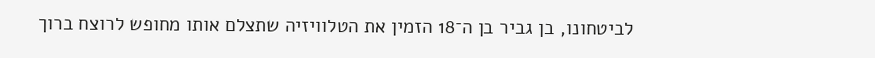לביטחונו, בן גביר בן ה־18 הזמין את הטלוויזיה שתצלם אותו מחופש לרוצח ברוך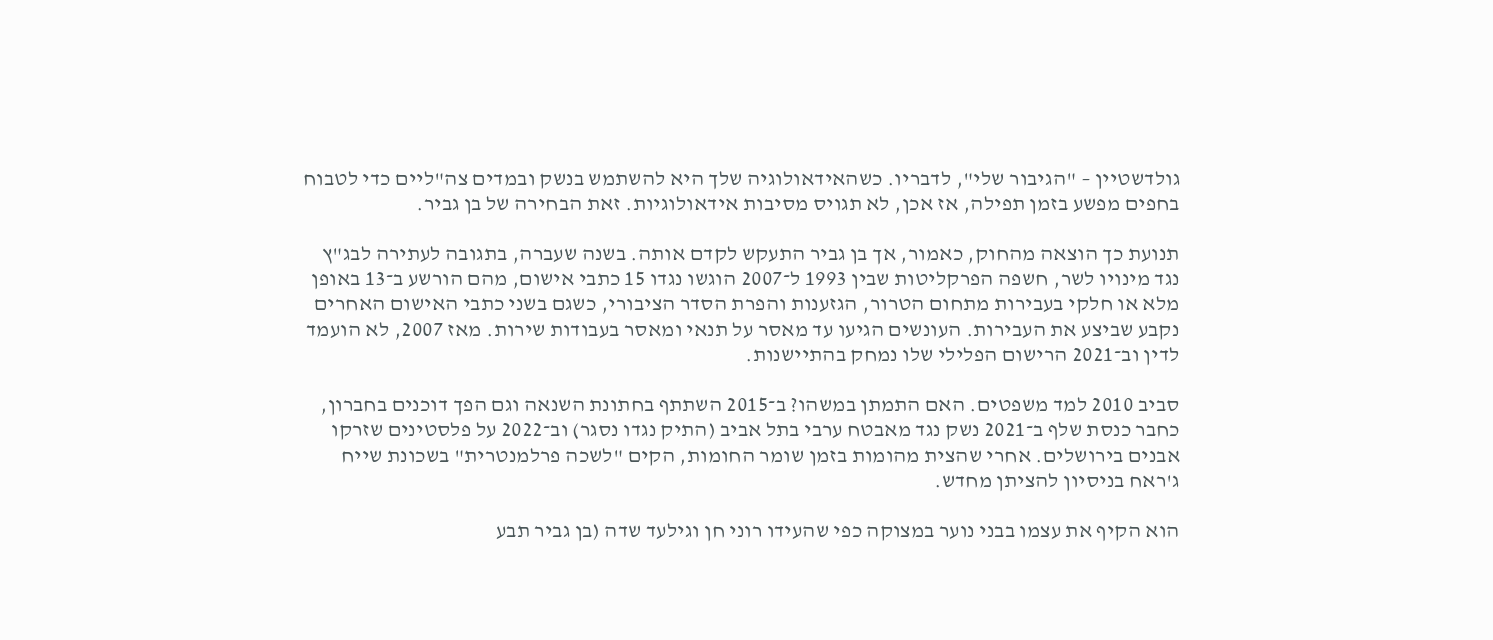גולדשטיין – "הגיבור שלי", לדבריו. כשהאידאולוגיה שלך היא להשתמש בנשק ובמדים צה"ליים כדי לטבוח בחפים מפשע בזמן תפילה, אז אכן, לא תגויס מסיבות אידאולוגיות. זאת הבחירה של בן גביר.

תנועת כך הוצאה מהחוק, כאמור, אך בן גביר התעקש לקדם אותה. בשנה שעברה, בתגובה לעתירה לבג"ץ נגד מינויו לשר, חשפה הפרקליטות שבין 1993 ל־2007 הוגשו נגדו 15 כתבי אישום, מהם הורשע ב־13 באופן מלא או חלקי בעבירות מתחום הטרור, הגזענות והפרת הסדר הציבורי, כשגם בשני כתבי האישום האחרים נקבע שביצע את העבירות. העונשים הגיעו עד מאסר על תנאי ומאסר בעבודות שירות. מאז 2007, לא הועמד לדין וב־2021 הרישום הפלילי שלו נמחק בהתיישנות.

סביב 2010 למד משפטים. האם התמתן במשהו? ב־2015 השתתף בחתונת השנאה וגם הפך דוכנים בחברון, כחבר כנסת שלף ב־2021 נשק נגד מאבטח ערבי בתל אביב (התיק נגדו נסגר) וב־2022 על פלסטינים שזרקו אבנים בירושלים. אחרי שהצית מהומות בזמן שומר החומות, הקים "לשכה פרלמנטרית" בשכונת שייח ג'ראח בניסיון להציתן מחדש.

הוא הקיף את עצמו בבני נוער במצוקה כפי שהעידו רוני חן וגילעד שדה (בן גביר תבע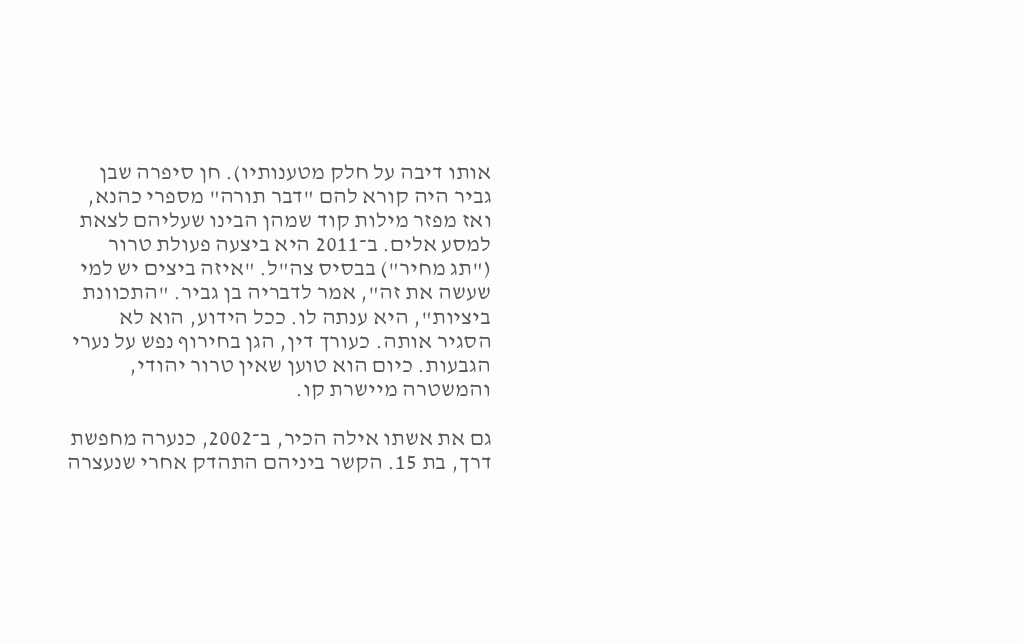אותו דיבה על חלק מטענותיו). חן סיפרה שבן גביר היה קורא להם "דבר תורה" מספרי כהנא, ואז מפזר מילות קוד שמהן הבינו שעליהם לצאת למסע אלים. ב־2011 היא ביצעה פעולת טרור ("תג מחיר") בבסיס צה"ל. "איזה ביצים יש למי שעשה את זה", אמר לדבריה בן גביר. "התכוונת ביציות", היא ענתה לו. ככל הידוע, הוא לא הסגיר אותה. כעורך דין, הגן בחירוף נפש על נערי הגבעות. כיום הוא טוען שאין טרור יהודי, והמשטרה מיישרת קו.

גם את אשתו אילה הכיר, ב־2002, כנערה מחפשת דרך, בת 15. הקשר ביניהם התהדק אחרי שנעצרה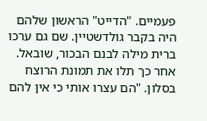פעמיים. "הדייט" הראשון שלהם היה בקבר גולדשטיין. שם גם ערכו ברית מילה לבנם הבכור, שובאל. אחר כך תלו את תמונת הרוצח בסלון. "הם עצרו אותי כי אין להם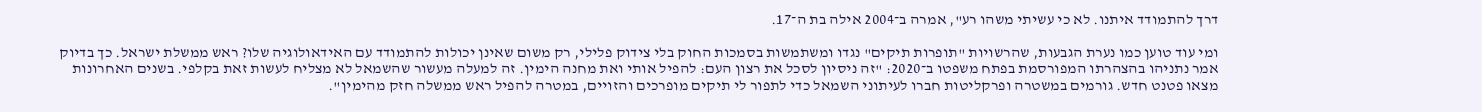דרך להתמודד איתנו. לא כי עשיתי משהו רע", אמרה ב־2004 אילה בת ה־17.

ומי עוד טוען כמו נערת הגבעות, שהרשויות "תופרות תיקים" נגדו ומשתמשות בסמכות החוק בלי צידוק פלילי, רק משום שאינן יכולות להתמודד עם האידאולוגיה שלו? ראש ממשלת ישראל. כך בדיוק אמר נתניהו בהצהרתו המפורסמת בפתח משפטו ב־2020: "זה ניסיון לסכל את רצון העם: להפיל אותי ואת מחנה הימין. זה למעלה מעשור שהשמאל לא מצליח לעשות זאת בקלפי. בשנים האחרונות מצאו פטנט חדש. גורמים במשטרה ופרקליטות חברו לעיתוני השמאל כדי לתפור לי תיקים מופרכים והזויים, במטרה להפיל ראש ממשלה חזק מהימין".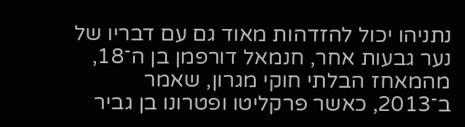נתניהו יכול להזדהות מאוד גם עם דבריו של נער גבעות אחר, חנמאל דורפמן בן ה־18, מהמאחז הבלתי חוקי מגרון, שאמר ב־2013, כאשר פרקליטו ופטרונו בן גביר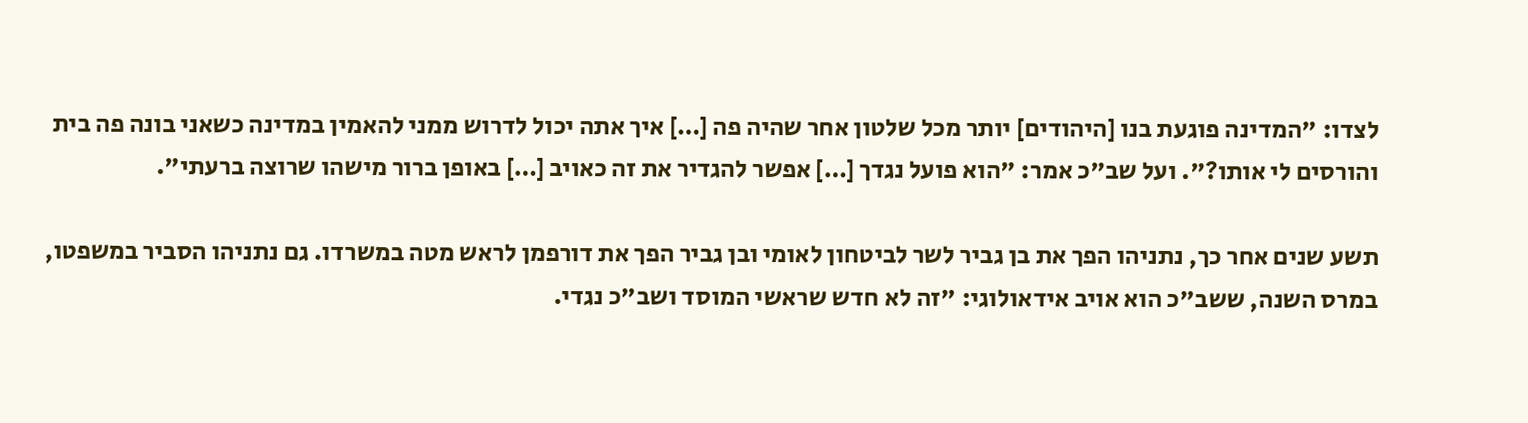לצדו: "המדינה פוגעת בנו [היהודים] יותר מכל שלטון אחר שהיה פה […] איך אתה יכול לדרוש ממני להאמין במדינה כשאני בונה פה בית והורסים לי אותו?". ועל שב"כ אמר: "הוא פועל נגדך […] אפשר להגדיר את זה כאויב […] באופן ברור מישהו שרוצה ברעתי".

תשע שנים אחר כך, נתניהו הפך את בן גביר לשר לביטחון לאומי ובן גביר הפך את דורפמן לראש מטה במשרדו. גם נתניהו הסביר במשפטו, במרס השנה, ששב"כ הוא אויב אידאולוגי: "זה לא חדש שראשי המוסד ושב"כ נגדי.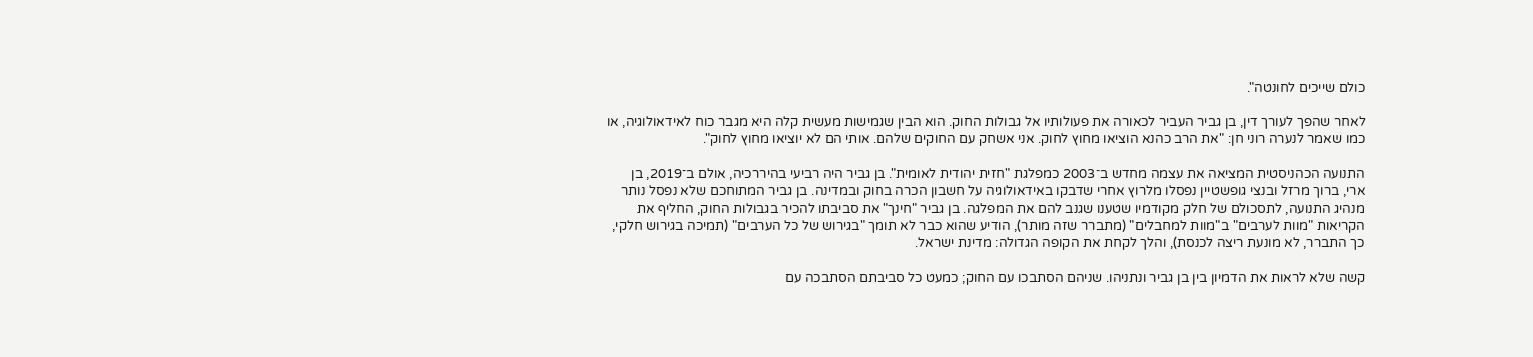כולם שייכים לחונטה".

לאחר שהפך לעורך דין, בן גביר העביר לכאורה את פעולותיו אל גבולות החוק. הוא הבין שגמישות מעשית קלה היא מגבר כוח לאידאולוגיה, או כמו שאמר לנערה רוני חן: "את הרב כהנא הוציאו מחוץ לחוק. אני אשחק עם החוקים שלהם. אותי הם לא יוציאו מחוץ לחוק".

התנועה הכהניסטית המציאה את עצמה מחדש ב־2003 כמפלגת "חזית יהודית לאומית". בן גביר היה רביעי בהיררכיה, אולם ב־2019, בן ארי, ברוך מרזל ובנצי גופשטיין נפסלו מלרוץ אחרי שדבקו באידאולוגיה על חשבון הכרה בחוק ובמדינה. בן גביר המתוחכם שלא נפסל נותר מנהיג התנועה, לתסכולם של חלק מקודמיו שטענו שגנב להם את המפלגה. בן גביר "חינך" את סביבתו להכיר בגבולות החוק, החליף את הקריאות "מוות לערבים" ב"מוות למחבלים" (מתברר שזה מותר), הודיע שהוא כבר לא תומך "בגירוש של כל הערבים" (תמיכה בגירוש חלקי, כך התברר, לא מונעת ריצה לכנסת), והלך לקחת את הקופה הגדולה: מדינת ישראל.

קשה שלא לראות את הדמיון בין בן גביר ונתניהו. שניהם הסתבכו עם החוק; כמעט כל סביבתם הסתבכה עם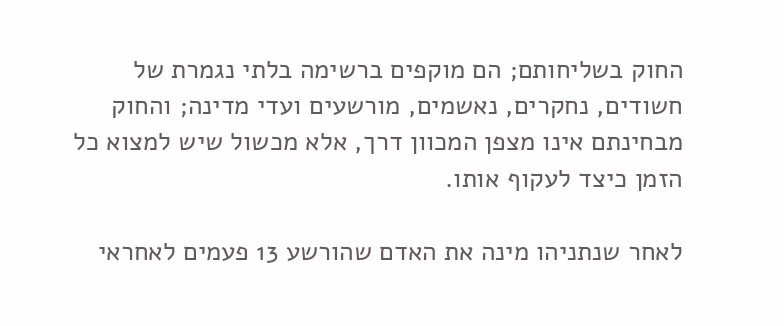החוק בשליחותם; הם מוקפים ברשימה בלתי נגמרת של חשודים, נחקרים, נאשמים, מורשעים ועדי מדינה; והחוק מבחינתם אינו מצפן המכוון דרך, אלא מכשול שיש למצוא כל הזמן כיצד לעקוף אותו.

לאחר שנתניהו מינה את האדם שהורשע 13 פעמים לאחראי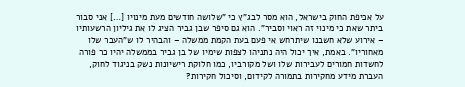על אכיפת החוק בישראל, הוא מסר לבג"ץ כי "שלושה חודשים מעת מינויו […] אני סבור ביתר שאת כי מינוי זה ראוי וסביר". הוא גם סיפר שבן גביר הציג לו את גיליון הרשעותיו – אירוע שלא חשבנו שיתרחש אי פעם בעת הקמת ממשלה – והבהיר לו ש"העבר שלו מאחוריו". באמת, איך יכול היה נתניהו לצפות שימיו של בן גביר בממשלה יהיו כר פורה לחשדות חמורים לעבירות שלו ושל מקורביו, כמו חלוקת רישיונות נשק בניגוד לחוק, העברת מידע מחקירות בתמורה לקידום, וסיכול חקירות?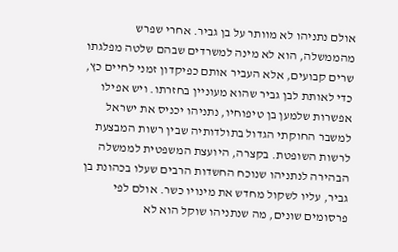אולם נתניהו לא מוותר על בן גביר. אחרי שפרש מהממשלה, הוא לא מינה למשרדים שבהם שלטה מפלגתו שרים קבועים, אלא העביר אותם כפיקדון זמני לחיים כץ, כדי לאותת לבן גביר שהוא מעוניין בחזרתו. ויש אפילו אפשרות שלמען בן טיפוחיו, נתניהו יכניס את ישראל למשבר החוקתי הגדול בתולדותיה שבין רשות המבצעת לרשות השופטת. בקצרה, היועצת המשפטית לממשלה הבהירה לנתניהו שנוכח החשדות הרבים שעלו בכהונת בן גביר, עליו לשקול מחדש את מינויו כשר. אולם לפי פרסומים שונים, מה שנתניהו שוקל הוא לא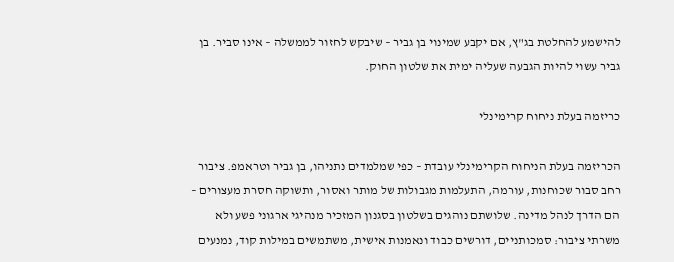להישמע להחלטת בג"ץ, אם יקבע שמינוי בן גביר – שיבקש לחזור לממשלה – אינו סביר. בן גביר עשוי להיות הגבעה שעליה ימית את שלטון החוק.

כריזמה בעלת ניחוח קרימינלי

הכריזמה בעלת הניחוח הקרימינלי עובדת – כפי שמלמדים נתניהו, בן גביר וטראמפ. ציבור רחב סבור שכוחנות, עורמה, התעלמות מגבולות של מותר ואסור, ותשוקה חסרת מעצורים – הם הדרך לנהל מדינה. שלושתם נוהגים בשלטון בסגנון המזכיר מנהיגי ארגוני פשע ולא משרתי ציבור: סמכותניים, דורשים כבוד ונאמנות אישית, משתמשים במילות קוד, נמנעים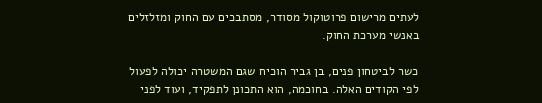לעתים מרישום פרוטוקול מסודר, מסתבכים עם החוק ומזלזלים באנשי מערכת החוק.

כשר לביטחון פנים, בן גביר הוכיח שגם המשטרה יכולה לפעול לפי הקודים האלה. בחוכמה, הוא התכונן לתפקיד, ועוד לפני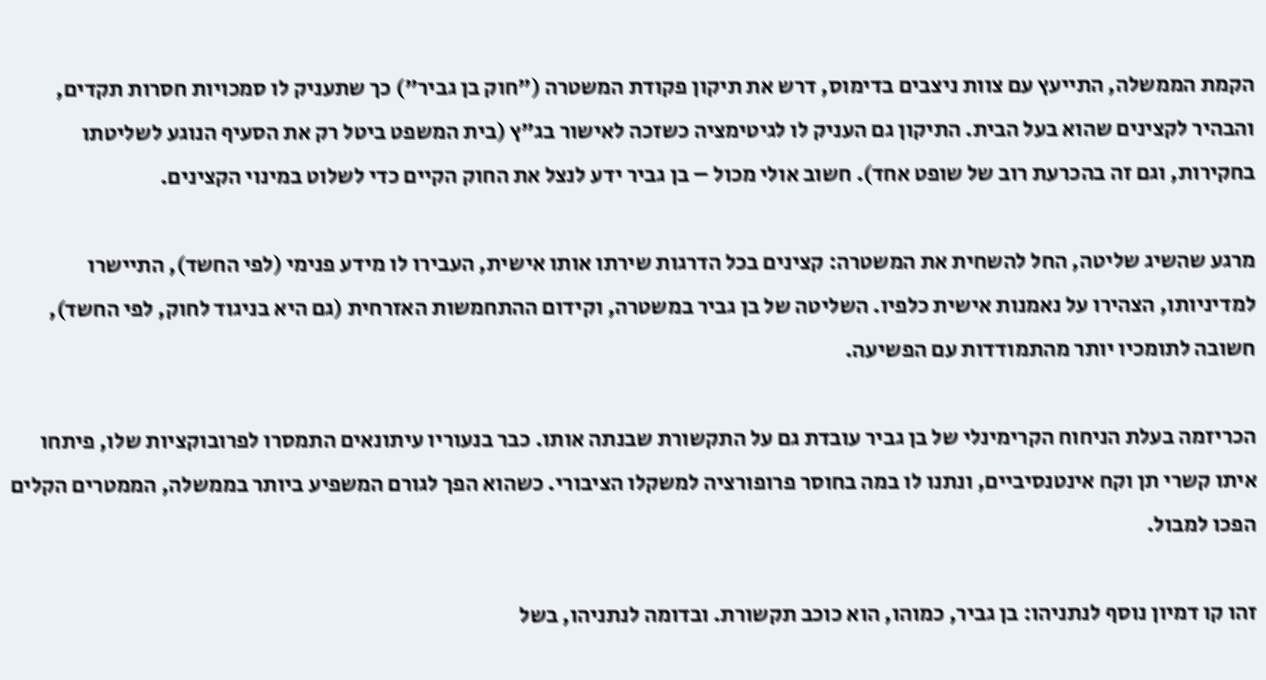הקמת הממשלה, התייעץ עם צוות ניצבים בדימוס, דרש את תיקון פקודת המשטרה ("חוק בן גביר") כך שתעניק לו סמכויות חסרות תקדים, והבהיר לקצינים שהוא בעל הבית. התיקון גם העניק לו לגיטימציה כשזכה לאישור בג"ץ (בית המשפט ביטל רק את הסעיף הנוגע לשליטתו בחקירות, וגם זה בהכרעת רוב של שופט אחד). חשוב אולי מכול – בן גביר ידע לנצל את החוק הקיים כדי לשלוט במינוי הקצינים.

מרגע שהשיג שליטה, החל להשחית את המשטרה: קצינים בכל הדרגות שירתו אותו אישית, העבירו לו מידע פנימי (לפי החשד), התיישרו למדיניותו, הצהירו על נאמנות אישית כלפיו. השליטה של בן גביר במשטרה, וקידום ההתחמשות האזרחית (גם היא בניגוד לחוק, לפי החשד), חשובה לתומכיו יותר מהתמודדות עם הפשיעה.

הכריזמה בעלת הניחוח הקרימינלי של בן גביר עובדת גם על התקשורת שבנתה אותו. כבר בנעוריו עיתונאים התמסרו לפרובוקציות שלו, פיתחו איתו קשרי תן וקח אינטנסיביים, ונתנו לו במה בחוסר פרופורציה למשקלו הציבורי. כשהוא הפך לגורם המשפיע ביותר בממשלה, הממטרים הקלים הפכו למבול.

זהו קו דמיון נוסף לנתניהו: בן גביר, כמוהו, הוא כוכב תקשורת. ובדומה לנתניהו, בשל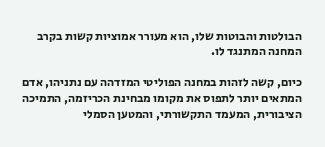הבולטות והבוטות שלו, הוא מעורר אמוציות קשות בקרב המחנה המתנגד לו.

כיום, קשה לזהות במחנה הפוליטי המזדהה עם נתניהו, אדם המתאים יותר לתפוס את מקומו מבחינת הכריזמה, התמיכה הציבורית, המעמד התקשורתי, והמטען הסמלי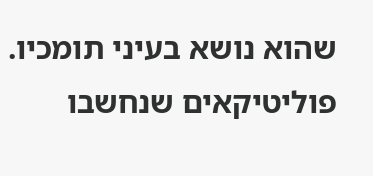שהוא נושא בעיני תומכיו. פוליטיקאים שנחשבו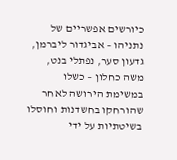כיורשים אפשריים של נתניהו – אביגדור ליברמן, גדעון סער, נפתלי בנט, משה כחלון – כשלו במשימת הירושה לאחר שהורחקו בחשדנות וחוסלו בשיטתיות על ידי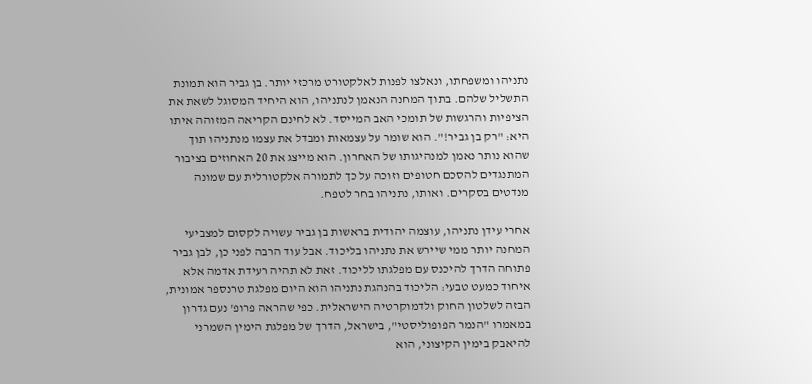נתניהו ומשפחתו, ונאלצו לפנות לאלקטורט מרכזי יותר. בן גביר הוא תמונת התשליל שלהם. בתוך המחנה הנאמן לנתניהו, הוא היחיד המסוגל לשאת את הציפיות והרגשות של תומכי האב המייסד. לא לחינם הקריאה המזוהה איתו היא: "רק בן גביר!". הוא שומר על עצמאות ומבדל את עצמו מנתניהו תוך שהוא נותר נאמן למנהיגותו של האחרון. הוא מייצג את 20 האחוזים בציבור המתנגדים להסכם חטופים וזוכה על כך לתמורה אלקטורלית עם שמונה מנדטים בסקרים. ואותו, נתניהו בחר לטפח.

אחרי עידן נתניהו, עוצמה יהודית בראשות בן גביר עשויה לקסום למצביעי המחנה יותר ממי שיירש את נתניהו בליכוד. אבל עוד הרבה לפני כן, לבן גביר פתוחה הדרך להיכנס עם מפלגתו לליכוד. זאת לא תהיה רעידת אדמה אלא איחוד כמעט טבעי: הליכוד בהנהגת נתניהו הוא היום מפלגת טרנספר אמונית, הבזה לשלטון החוק ולדמוקרטיה הישראלית. כפי שהראה פרופ' נעם גדרון במאמרו "הנמר הפופוליסטי", בישראל, הדרך של מפלגת הימין השמרני להיאבק בימין הקיצוני, הוא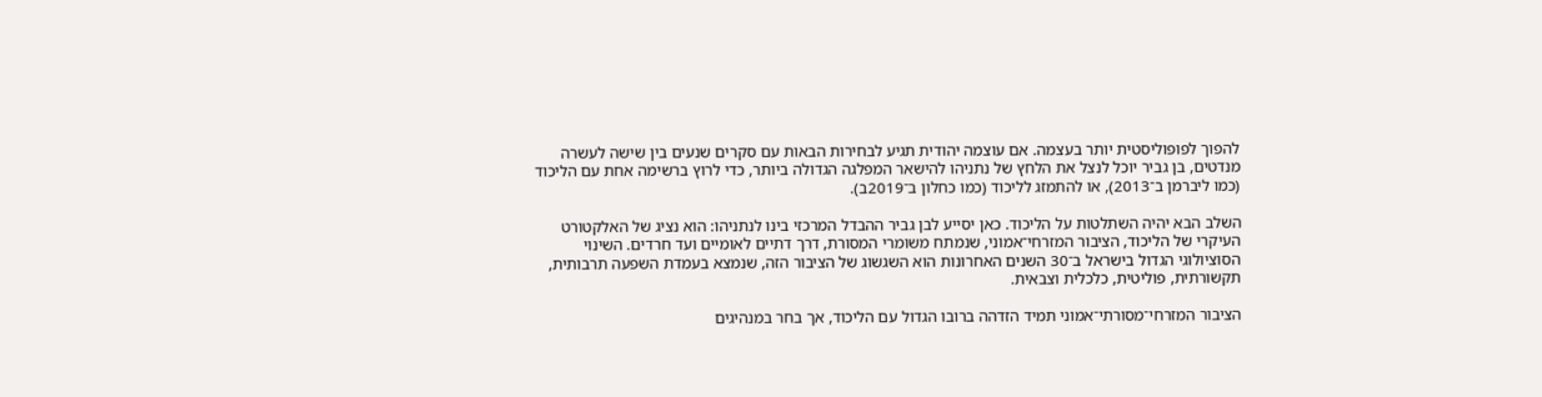להפוך לפופוליסטית יותר בעצמה. אם עוצמה יהודית תגיע לבחירות הבאות עם סקרים שנעים בין שישה לעשרה מנדטים, בן גביר יוכל לנצל את הלחץ של נתניהו להישאר המפלגה הגדולה ביותר, כדי לרוץ ברשימה אחת עם הליכוד (כמו ליברמן ב־2013), או להתמזג לליכוד (כמו כחלון ב־2019ב).

השלב הבא יהיה השתלטות על הליכוד. כאן יסייע לבן גביר ההבדל המרכזי בינו לנתניהו: הוא נציג של האלקטורט העיקרי של הליכוד, הציבור המזרחי־אמוני, שנמתח משומרי המסורת, דרך דתיים לאומיים ועד חרדים. השינוי הסוציולוגי הגדול בישראל ב־30 השנים האחרונות הוא השגשוג של הציבור הזה, שנמצא בעמדת השפעה תרבותית, תקשורתית, פוליטית, כלכלית וצבאית.

הציבור המזרחי־מסורתי־אמוני תמיד הזדהה ברובו הגדול עם הליכוד, אך בחר במנהיגים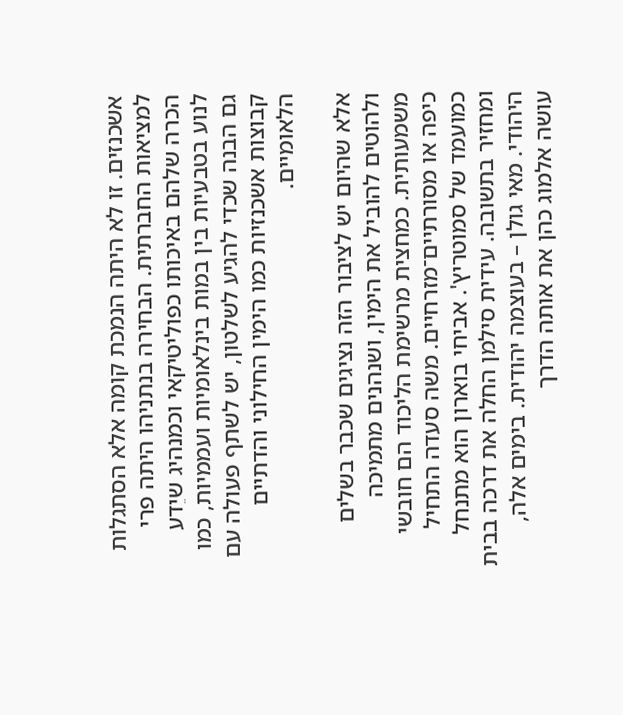אשכנזים. זו לא היתה הנמכת קומה אלא הסתגלות למציאות החברתית. הבחירה בנתניהו היתה פרי הכרה שלהם באיכותו כפוליטיקאי וכמנהיג שיֵדע לנוע בטבעיות בין במות בינלאומיות ועממיות, כמו גם הבנה שכדי להגיע לשלטון, יש לשתף פעולה עם קבוצות אשכנזיות כמו הימין החילוני והדתיים הלאומיים.

אלא שהיום יש לציבור הזה נציגים שכבר בשלים ולהוטים להוביל את הימין, ושנהנים מתמיכה משמעותית. כמחצית מרשימת הליכוד הם חובשי כיפה או מסורתיים־מזרחיים. משה סעדה התחיל כמועמד של סמוטריץ'. אביחי בוארון הוא מתנחל ומחזיר בתשובה. עידית סילמן החלה את דרכה בבית היהודי. מאי גולן – בעוצמה יהודית. בימים אלה, עושה אלמוג כהן את אותה הדרך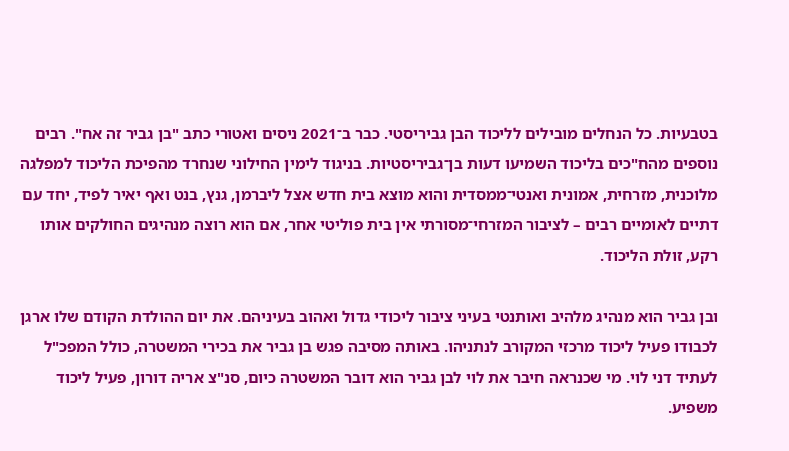בטבעיות. כל הנחלים מובילים לליכוד הבן גביריסטי. כבר ב־2021 ניסים ואטורי כתב "בן גביר זה אח". רבים נוספים מהח"כים בליכוד השמיעו דעות בן־גביריסטיות. בניגוד לימין החילוני שנחרד מהפיכת הליכוד למפלגה מלוכנית, מזרחית, אמונית ואנטי־ממסדית והוא מוצא בית חדש אצל ליברמן, גנץ, בנט ואף יאיר לפיד, יחד עם דתיים לאומיים רבים – לציבור המזרחי־מסורתי אין בית פוליטי אחר, אם הוא רוצה מנהיגים החולקים אותו רקע, זולת הליכוד.

ובן גביר הוא מנהיג מלהיב ואותנטי בעיני ציבור ליכודי גדול ואהוב בעיניהם. את יום ההולדת הקודם שלו ארגן לכבודו פעיל ליכוד מרכזי המקורב לנתניהו. באותה מסיבה פגש בן גביר את בכירי המשטרה, כולל המפכ"ל לעתיד דני לוי. מי שכנראה חיבר את לוי לבן גביר הוא דובר המשטרה כיום, סנ"צ אריה דורון, פעיל ליכוד משפיע.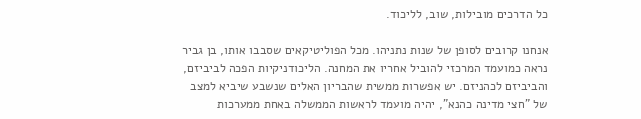כל הדרכים מובילות, שוב, לליכוד.

אנחנו קרובים לסופן של שנות נתניהו. מכל הפוליטיקאים שסבבו אותו, בן גביר נראה כמועמד המרכזי להוביל אחריו את המחנה. הליכודניקיות הפכה לביביזם, והביביזם לכהניזם. יש אפשרות ממשית שהבריון האלים שנשבע שיביא למצב של "חצי מדינה כהנא", יהיה מועמד לראשות הממשלה באחת ממערכות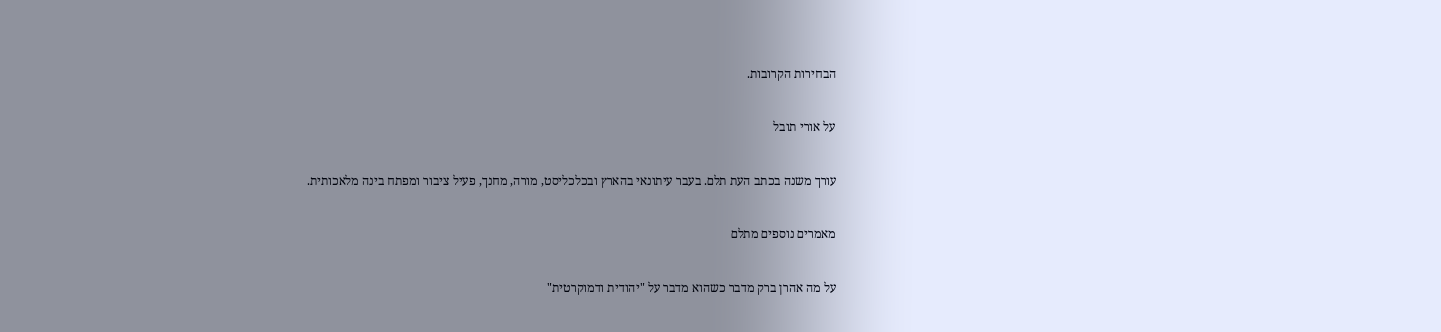הבחירות הקרובות.

על אורי תובל

עורך משנה בכתב העת תלם. בעבר עיתונאי בהארץ ובכלכליסט, מורה, מחנך, פעיל ציבור ומפתח בינה מלאכותית.

מאמרים נוספים מתלם

על מה אהרן ברק מדבר כשהוא מדבר על "יהודית ודמוקרטית"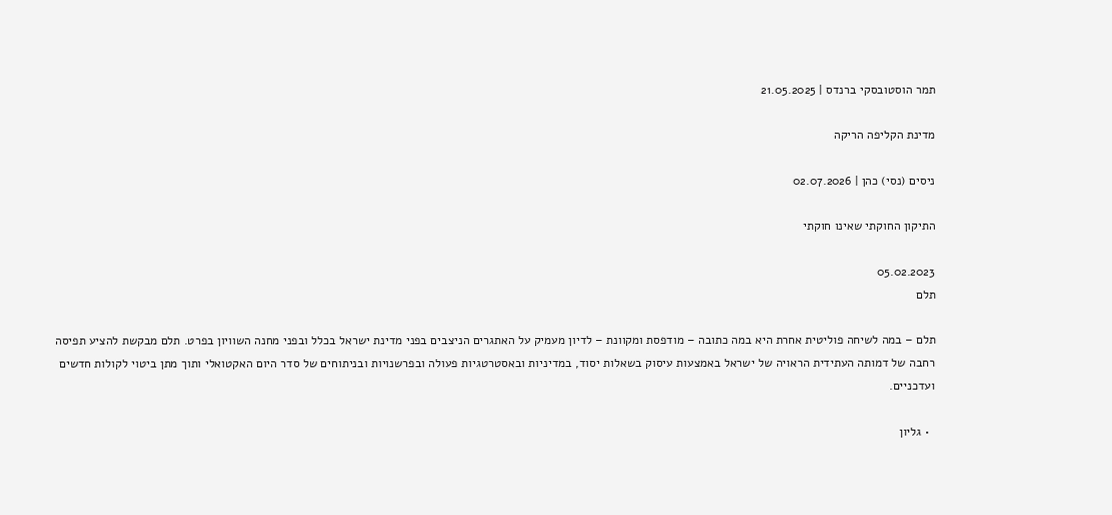תמר הוסטובסקי ברנדס | 21.05.2025

מדינת הקליפה הריקה

ניסים (נסי) כהן | 02.07.2026

התיקון החוקתי שאינו חוקתי

05.02.2023
תלם

תלם – במה לשיחה פוליטית אחרת היא במה כתובה – מודפסת ומקוונת – לדיון מעמיק על האתגרים הניצבים בפני מדינת ישראל בכלל ובפני מחנה השוויון בפרט. תלם מבקשת להציע תפיסה רחבה של דמותה העתידית הראויה של ישראל באמצעות עיסוק בשאלות יסוד, במדיניות ובאסטרטגיות פעולה ובפרשנויות ובניתוחים של סדר היום האקטואלי ותוך מתן ביטוי לקולות חדשים ועדכניים.

  • גליון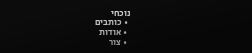נוכחי
  • כותבים
  • אודות
  • צור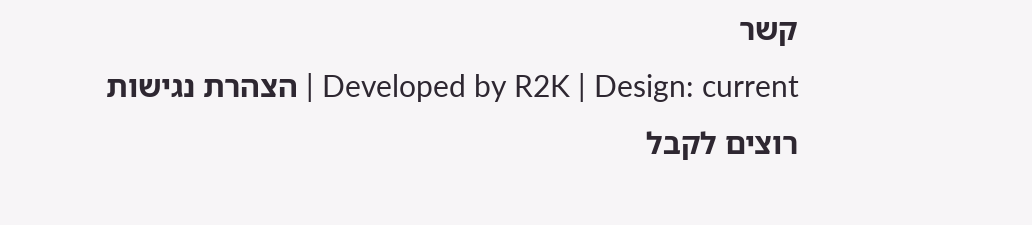קשר
Developed by R2K | Design: current | הצהרת נגישות
רוצים לקבל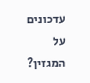עדכונים על המגזין?